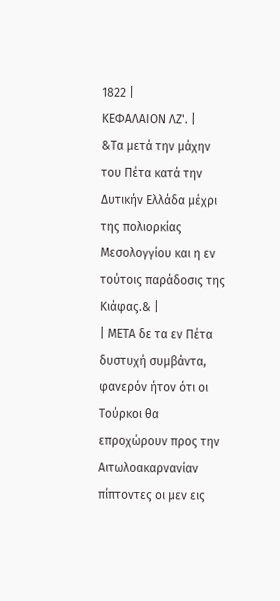1822 |
ΚΕΦΑΛΑΙΟΝ ΛΖ'. |
&Τα μετά την μάχην του Πέτα κατά την Δυτικήν Ελλάδα μέχρι της πολιορκίας Μεσολογγίου και η εν τούτοις παράδοσις της Κιάφας.& |
| ΜΕΤΑ δε τα εν Πέτα δυστυχή συμβάντα, φανερόν ήτον ότι οι Τούρκοι θα επροχώρουν προς την Αιτωλοακαρνανίαν πίπτοντες οι μεν εις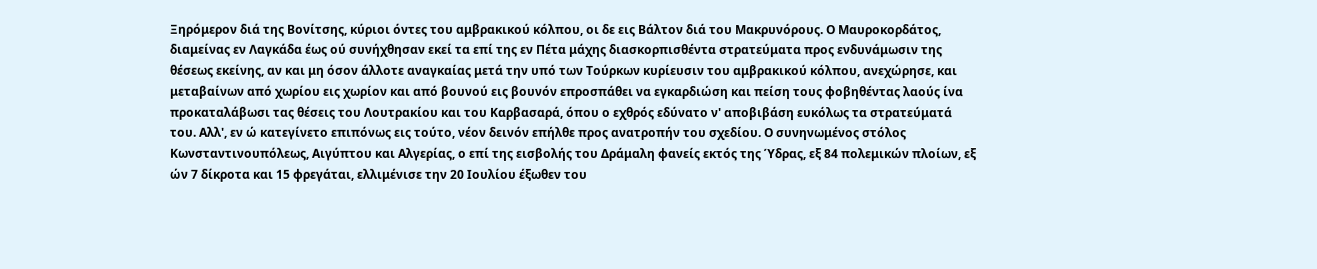Ξηρόμερον διά της Βονίτσης, κύριοι όντες του αμβρακικού κόλπου, οι δε εις Βάλτον διά του Μακρυνόρους. Ο Μαυροκορδάτος, διαμείνας εν Λαγκάδα έως ού συνήχθησαν εκεί τα επί της εν Πέτα μάχης διασκορπισθέντα στρατεύματα προς ενδυνάμωσιν της θέσεως εκείνης, αν και μη όσον άλλοτε αναγκαίας μετά την υπό των Τούρκων κυρίευσιν του αμβρακικού κόλπου, ανεχώρησε, και μεταβαίνων από χωρίου εις χωρίον και από βουνού εις βουνόν επροσπάθει να εγκαρδιώση και πείση τους φοβηθέντας λαούς ίνα προκαταλάβωσι τας θέσεις του Λουτρακίου και του Καρβασαρά, όπου ο εχθρός εδύνατο ν' αποβιβάση ευκόλως τα στρατεύματά του. Αλλ', εν ώ κατεγίνετο επιπόνως εις τούτο, νέον δεινόν επήλθε προς ανατροπήν του σχεδίου. Ο συνηνωμένος στόλος Κωνσταντινουπόλεως, Αιγύπτου και Αλγερίας, ο επί της εισβολής του Δράμαλη φανείς εκτός της Ύδρας, εξ 84 πολεμικών πλοίων, εξ ών 7 δίκροτα και 15 φρεγάται, ελλιμένισε την 20 Ιουλίου έξωθεν του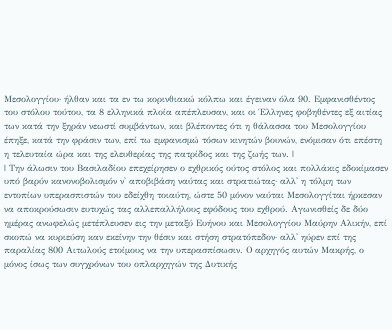Μεσολογγίου· ήλθαν και τα εν τω κορινθιακώ κόλπω και έγειναν όλα 90. Εμφανισθέντος του στόλου τούτου, τα 8 ελληνικά πλοία απέπλευσαν, και οι Έλληνες φοβηθέντες εξ αιτίας των κατά την ξηράν νεωστί συμβάντων, και βλέποντες ότι η θάλασσα του Μεσολογγίου έπηξε, κατά την φράσιν των, επί τω εμφανισμώ τόσων κινητών βουνών, ενόμισαν ότι επέστη η τελευταία ώρα και της ελευθερίας της πατρίδος και της ζωής των. |
| Την άλωσιν του Βασιλαδίου επεχείρησεν ο εχθρικός ούτος στόλος και πολλάκις εδοκίμασεν υπό βαρύν κανονοβολισμόν ν' αποβιβάση ναύτας και στρατιώτας· αλλ' η τόλμη των εντοπίων υπερασπιστών του εδείχθη τοιαύτη, ώστε 50 μόνον ναύται Μεσολογγίται ήρκεσαν να αποκρούσωσιν ευτυχώς τας αλλεπαλλήλους εφόδους του εχθρού. Αγωνισθείς δε δύο ημέρας ανωφελώς μετέπλευσεν εις την μεταξύ Ευήνου και Μεσολογγίου Μαύρην Αλικήν, επί σκοπώ να κυριεύση καν εκείνην την θέσιν και στήση στρατόπεδον· αλλ' ηύρεν επί της παραλίας 800 Αιτωλούς ετοίμους να την υπερασπίσωσιν. Ο αρχηγός αυτών Μακρής, ο μόνος ίσως των συγχρόνων του οπλαρχηγών της Δυτικής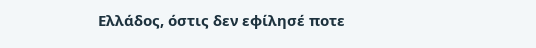Ελλάδος, όστις δεν εφίλησέ ποτε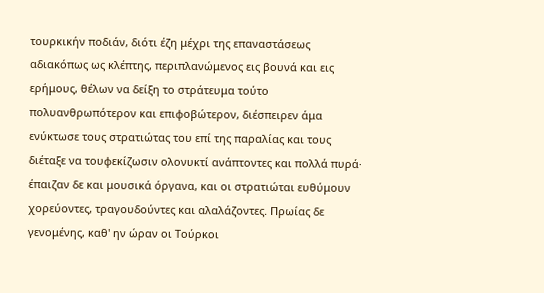τουρκικήν ποδιάν, διότι έζη μέχρι της επαναστάσεως αδιακόπως ως κλέπτης, περιπλανώμενος εις βουνά και εις ερήμους, θέλων να δείξη το στράτευμα τούτο πολυανθρωπότερον και επιφοβώτερον, διέσπειρεν άμα ενύκτωσε τους στρατιώτας του επί της παραλίας και τους διέταξε να τουφεκίζωσιν ολονυκτί ανάπτοντες και πολλά πυρά· έπαιζαν δε και μουσικά όργανα, και οι στρατιώται ευθύμουν χορεύοντες, τραγουδούντες και αλαλάζοντες. Πρωίας δε γενομένης, καθ' ην ώραν οι Τούρκοι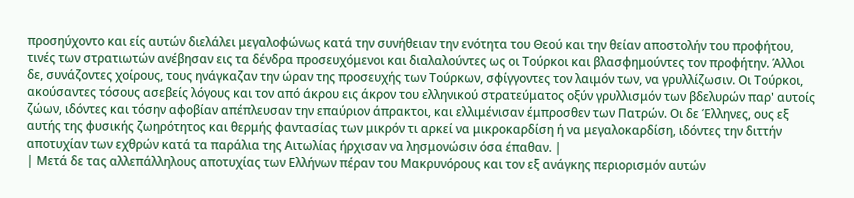προσηύχοντο και είς αυτών διελάλει μεγαλοφώνως κατά την συνήθειαν την ενότητα του Θεού και την θείαν αποστολήν του προφήτου, τινές των στρατιωτών ανέβησαν εις τα δένδρα προσευχόμενοι και διαλαλούντες ως οι Τούρκοι και βλασφημούντες τον προφήτην. Άλλοι δε, συνάζοντες χοίρους, τους ηνάγκαζαν την ώραν της προσευχής των Τούρκων, σφίγγοντες τον λαιμόν των, να γρυλλίζωσιν. Οι Τούρκοι, ακούσαντες τόσους ασεβείς λόγους και τον από άκρου εις άκρον του ελληνικού στρατεύματος οξύν γρυλλισμόν των βδελυρών παρ' αυτοίς ζώων, ιδόντες και τόσην αφοβίαν απέπλευσαν την επαύριον άπρακτοι, και ελλιμένισαν έμπροσθεν των Πατρών. Οι δε Έλληνες, ους εξ αυτής της φυσικής ζωηρότητος και θερμής φαντασίας των μικρόν τι αρκεί να μικροκαρδίση ή να μεγαλοκαρδίση, ιδόντες την διττήν αποτυχίαν των εχθρών κατά τα παράλια της Αιτωλίας ήρχισαν να λησμονώσιν όσα έπαθαν. |
| Μετά δε τας αλλεπάλληλους αποτυχίας των Ελλήνων πέραν του Μακρυνόρους και τον εξ ανάγκης περιορισμόν αυτών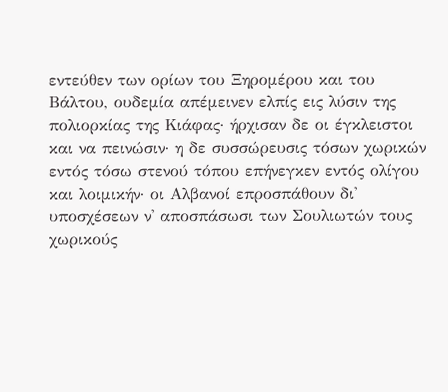εντεύθεν των ορίων του Ξηρομέρου και του Βάλτου, ουδεμία απέμεινεν ελπίς εις λύσιν της πολιορκίας της Κιάφας· ήρχισαν δε οι έγκλειστοι και να πεινώσιν· η δε συσσώρευσις τόσων χωρικών εντός τόσω στενού τόπου επήνεγκεν εντός ολίγου και λοιμικήν· οι Αλβανοί επροσπάθουν δι' υποσχέσεων ν' αποσπάσωσι των Σουλιωτών τους χωρικούς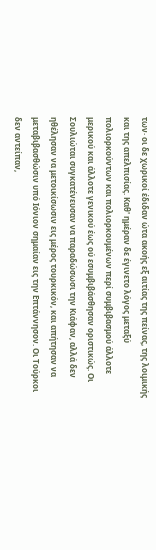των· οι δε χωρικοί έδιδαν ώτα ακοής εξ αιτίας της πείνας, της λοιμικής και της απελπισίας. Καθ' ημέραν δε έγινετο λόγος μεταξύ πολιορκούντων και πολιορκουμένων περί συμβιβασμού άλλοτε μερικού και άλλοτε γενικού έως ού εσυμβιβάσθησαν οριστικώς. Οι Σουλιώται συγκατένευσαν να παραδώσωσι την Κιάφαν, αλλά δεν ηθέλησαν να μετοικίσωσιν εις μέρος τουρκικόν, και απήτησαν να μεταβιβασθώσιν υπό Ιόνιον σημαίαν εις την Επτάννησον. Οι Τούρκοι δεν αντείπαν,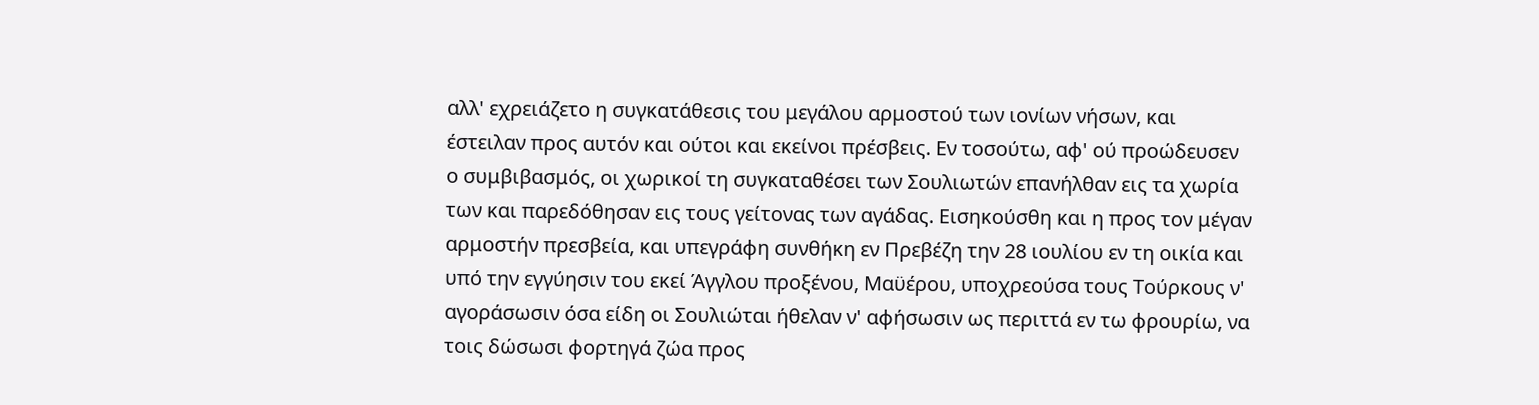αλλ' εχρειάζετο η συγκατάθεσις του μεγάλου αρμοστού των ιονίων νήσων, και έστειλαν προς αυτόν και ούτοι και εκείνοι πρέσβεις. Εν τοσούτω, αφ' ού προώδευσεν ο συμβιβασμός, οι χωρικοί τη συγκαταθέσει των Σουλιωτών επανήλθαν εις τα χωρία των και παρεδόθησαν εις τους γείτονας των αγάδας. Εισηκούσθη και η προς τον μέγαν αρμοστήν πρεσβεία, και υπεγράφη συνθήκη εν Πρεβέζη την 28 ιουλίου εν τη οικία και υπό την εγγύησιν του εκεί Άγγλου προξένου, Μαϋέρου, υποχρεούσα τους Τούρκους ν' αγοράσωσιν όσα είδη οι Σουλιώται ήθελαν ν' αφήσωσιν ως περιττά εν τω φρουρίω, να τοις δώσωσι φορτηγά ζώα προς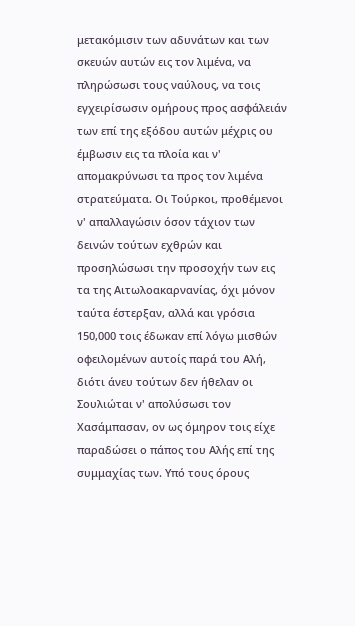μετακόμισιν των αδυνάτων και των σκευών αυτών εις τον λιμένα, να πληρώσωσι τους ναύλους, να τοις εγχειρίσωσιν ομήρους προς ασφάλειάν των επί της εξόδου αυτών μέχρις ου έμβωσιν εις τα πλοία και ν' απομακρύνωσι τα προς τον λιμένα στρατεύματα. Οι Τούρκοι, προθέμενοι ν' απαλλαγώσιν όσον τάχιον των δεινών τούτων εχθρών και προσηλώσωσι την προσοχήν των εις τα της Αιτωλοακαρνανίας, όχι μόνον ταύτα έστερξαν, αλλά και γρόσια 150,000 τοις έδωκαν επί λόγω μισθών οφειλομένων αυτοίς παρά του Αλή, διότι άνευ τούτων δεν ήθελαν οι Σουλιώται ν' απολύσωσι τον Χασάμπασαν, ον ως όμηρον τοις είχε παραδώσει ο πάπος του Αλής επί της συμμαχίας των. Υπό τους όρους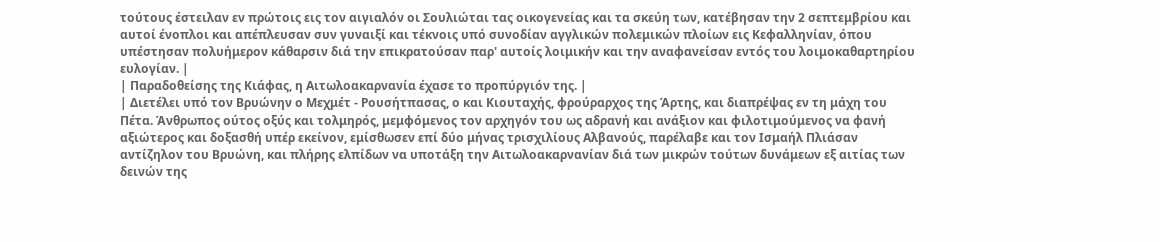τούτους έστειλαν εν πρώτοις εις τον αιγιαλόν οι Σουλιώται τας οικογενείας και τα σκεύη των, κατέβησαν την 2 σεπτεμβρίου και αυτοί ένοπλοι και απέπλευσαν συν γυναιξί και τέκνοις υπό συνοδίαν αγγλικών πολεμικών πλοίων εις Κεφαλληνίαν, όπου υπέστησαν πολυήμερον κάθαρσιν διά την επικρατούσαν παρ' αυτοίς λοιμικήν και την αναφανείσαν εντός του λοιμοκαθαρτηρίου ευλογίαν. |
| Παραδοθείσης της Κιάφας, η Αιτωλοακαρνανία έχασε το προπύργιόν της. |
| Διετέλει υπό τον Βρυώνην ο Μεχμέτ - Ρουσήτπασας, ο και Κιουταχής, φρούραρχος της Άρτης, και διαπρέψας εν τη μάχη του Πέτα. Άνθρωπος ούτος οξύς και τολμηρός, μεμφόμενος τον αρχηγόν του ως αδρανή και ανάξιον και φιλοτιμούμενος να φανή αξιώτερος και δοξασθή υπέρ εκείνον, εμίσθωσεν επί δύο μήνας τρισχιλίους Αλβανούς, παρέλαβε και τον Ισμαήλ Πλιάσαν αντίζηλον του Βρυώνη, και πλήρης ελπίδων να υποτάξη την Αιτωλοακαρνανίαν διά των μικρών τούτων δυνάμεων εξ αιτίας των δεινών της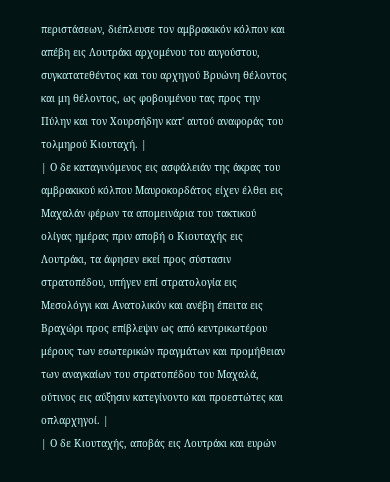περιστάσεων, διέπλευσε τον αμβρακικόν κόλπον και απέβη εις Λουτράκι αρχομένου του αυγούστου, συγκατατεθέντος και του αρχηγού Βρυώνη θέλοντος και μη θέλοντος, ως φοβουμένου τας προς την Πύλην και τον Χουρσήδην κατ' αυτού αναφοράς του τολμηρού Κιουταχή. |
| Ο δε καταγινόμενος εις ασφάλειάν της άκρας του αμβρακικού κόλπου Μαυροκορδάτος είχεν έλθει εις Μαχαλάν φέρων τα απομεινάρια του τακτικού ολίγας ημέρας πριν αποβή ο Κιουταχής εις Λουτράκι, τα άφησεν εκεί προς σύστασιν στρατοπέδου, υπήγεν επί στρατολογία εις Μεσολόγγι και Ανατολικόν και ανέβη έπειτα εις Βραχώρι προς επίβλεψιν ως από κεντρικωτέρου μέρους των εσωτερικών πραγμάτων και προμήθειαν των αναγκαίων του στρατοπέδου του Μαχαλά, ούτινος εις αύξησιν κατεγίνοντο και προεστώτες και οπλαρχηγοί. |
| Ο δε Κιουταχής, αποβάς εις Λουτράκι και ευρών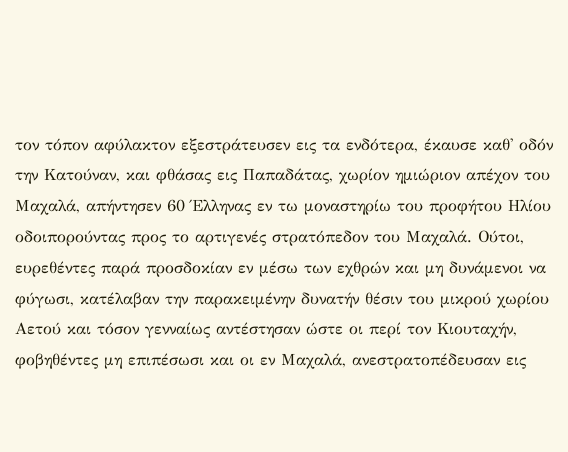τον τόπον αφύλακτον εξεστράτευσεν εις τα ενδότερα, έκαυσε καθ' οδόν την Κατούναν, και φθάσας εις Παπαδάτας, χωρίον ημιώριον απέχον του Μαχαλά, απήντησεν 60 Έλληνας εν τω μοναστηρίω του προφήτου Ηλίου οδοιπορούντας προς το αρτιγενές στρατόπεδον του Μαχαλά. Ούτοι, ευρεθέντες παρά προσδοκίαν εν μέσω των εχθρών και μη δυνάμενοι να φύγωσι, κατέλαβαν την παρακειμένην δυνατήν θέσιν του μικρού χωρίου Αετού και τόσον γενναίως αντέστησαν ώστε οι περί τον Κιουταχήν, φοβηθέντες μη επιπέσωσι και οι εν Μαχαλά, ανεστρατοπέδευσαν εις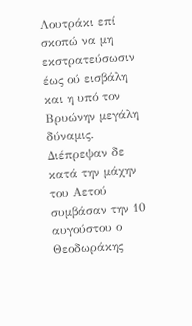Λουτράκι επί σκοπώ να μη εκστρατεύσωσιν έως ού εισβάλη και η υπό τον Βρυώνην μεγάλη δύναμις. Διέπρεψαν δε κατά την μάχην του Αετού συμβάσαν την 10 αυγούστου ο Θεοδωράκης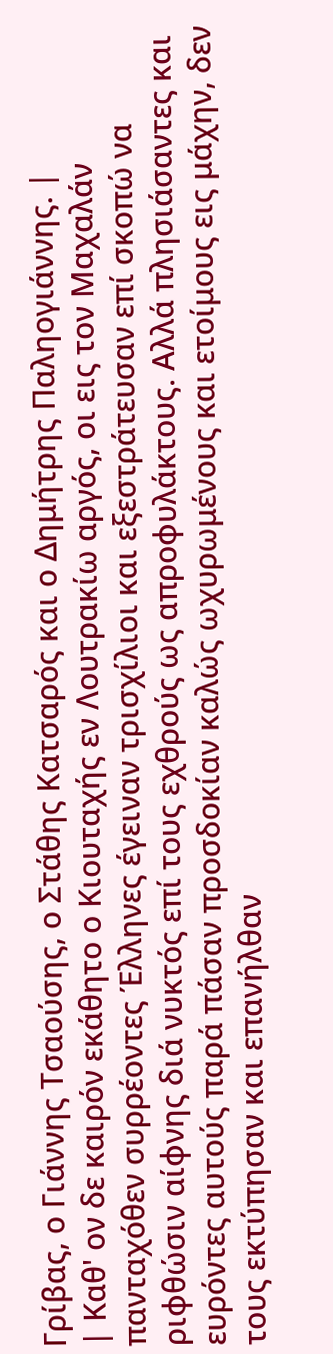Γρίβας, ο Γιάννης Τσαούσης, ο Στάθης Κατσαρός και ο Δημήτρης Παληογιάννης. |
| Καθ' ον δε καιρόν εκάθητο ο Κιουταχής εν Λουτρακίω αργός, οι εις τον Μαχαλάν πανταχόθεν συρρέοντες Έλληνες έγειναν τρισχίλιοι και εξεστράτευσαν επί σκοπώ να ριφθώσιν αίφνης διά νυκτός επί τους εχθρούς ως απροφυλάκτους. Αλλά πλησιάσαντες και ευρόντες αυτούς παρά πάσαν προσδοκίαν καλώς ωχυρωμένους και ετοίμους εις μάχην, δεν τους εκτύπησαν και επανήλθαν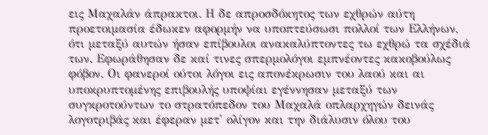εις Μαχαλάν άπρακτοι. Η δε απροσδόκητος των εχθρών αύτη προετοιμασία έδωκεν αφορμήν να υποπτεύσωσι πολλοί των Ελλήνων, ότι μεταξύ αυτών ήσαν επίβουλοι ανακαλύπτοντες τω εχθρώ τα σχέδιά των. Εφωράθησαν δε καί τινες σπερμολόγοι εμπνέοντες κακοβούλως φόβον. Οι φανεροί ούτοι λόγοι εις απονέκρωσιν του λαού και αι υποκρυπτομένης επιβουλής υποψίαι εγέννησαν μεταξύ των συγκροτούντων το στρατόπεδον του Μαχαλά οπλαρχηγών δεινάς λογοτριβάς και έφεραν μετ' ολίγον και την διάλυσιν όλου του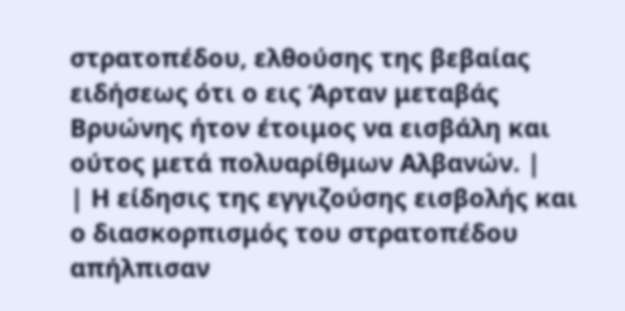στρατοπέδου, ελθούσης της βεβαίας ειδήσεως ότι ο εις Άρταν μεταβάς Βρυώνης ήτον έτοιμος να εισβάλη και ούτος μετά πολυαρίθμων Αλβανών. |
| Η είδησις της εγγιζούσης εισβολής και ο διασκορπισμός του στρατοπέδου απήλπισαν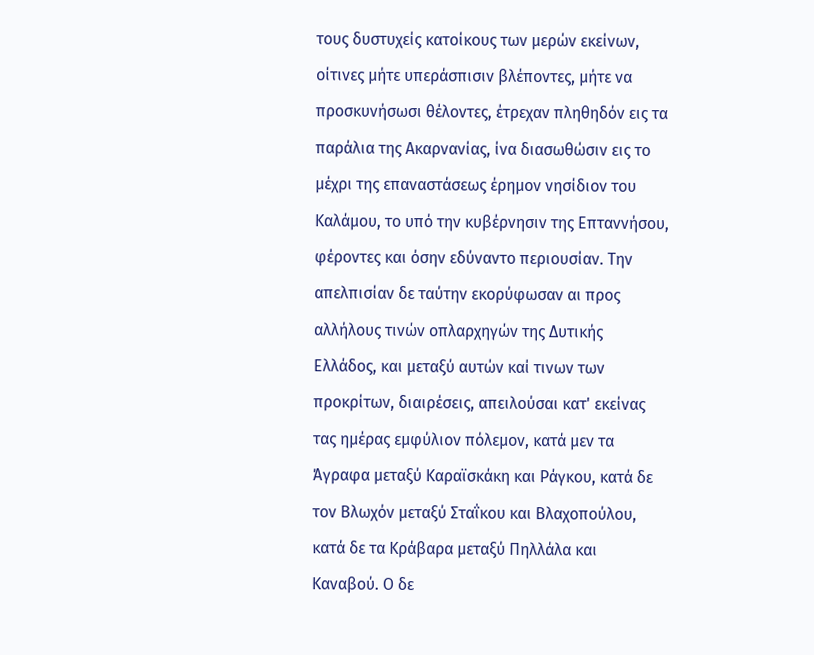τους δυστυχείς κατοίκους των μερών εκείνων, οίτινες μήτε υπεράσπισιν βλέποντες, μήτε να προσκυνήσωσι θέλοντες, έτρεχαν πληθηδόν εις τα παράλια της Ακαρνανίας, ίνα διασωθώσιν εις το μέχρι της επαναστάσεως έρημον νησίδιον του Καλάμου, το υπό την κυβέρνησιν της Επταννήσου, φέροντες και όσην εδύναντο περιουσίαν. Την απελπισίαν δε ταύτην εκορύφωσαν αι προς αλλήλους τινών οπλαρχηγών της Δυτικής Ελλάδος, και μεταξύ αυτών καί τινων των προκρίτων, διαιρέσεις, απειλούσαι κατ' εκείνας τας ημέρας εμφύλιον πόλεμον, κατά μεν τα Άγραφα μεταξύ Καραϊσκάκη και Ράγκου, κατά δε τον Βλωχόν μεταξύ Σταΐκου και Βλαχοπούλου, κατά δε τα Κράβαρα μεταξύ Πηλλάλα και Καναβού. Ο δε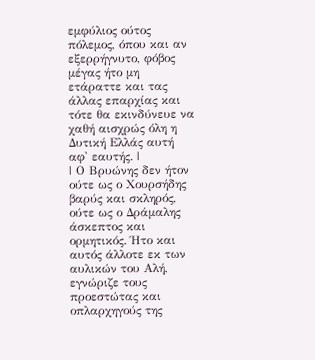εμφύλιος ούτος πόλεμος, όπου και αν εξερρήγνυτο, φόβος μέγας ήτο μη ετάραττε και τας άλλας επαρχίας και τότε θα εκινδύνευε να χαθή αισχρώς όλη η Δυτική Ελλάς αυτή αφ' εαυτής. |
| Ο Βρυώνης δεν ήτον ούτε ως ο Χουρσήδης βαρύς και σκληρός, ούτε ως ο Δράμαλης άσκεπτος και ορμητικός. Ήτο και αυτός άλλοτε εκ των αυλικών του Αλή, εγνώριζε τους προεστώτας και οπλαρχηγούς της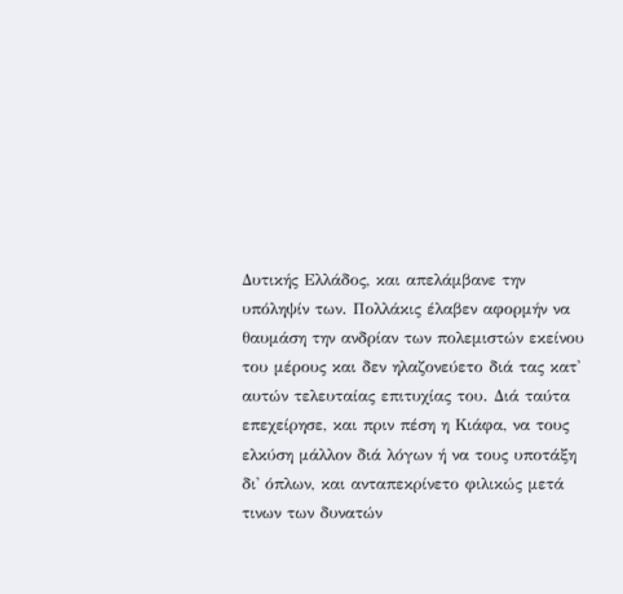Δυτικής Ελλάδος, και απελάμβανε την υπόληψίν των. Πολλάκις έλαβεν αφορμήν να θαυμάση την ανδρίαν των πολεμιστών εκείνου του μέρους και δεν ηλαζονεύετο διά τας κατ' αυτών τελευταίας επιτυχίας του. Διά ταύτα επεχείρησε, και πριν πέση η Κιάφα, να τους ελκύση μάλλον διά λόγων ή να τους υποτάξη δι' όπλων, και ανταπεκρίνετο φιλικώς μετά τινων των δυνατών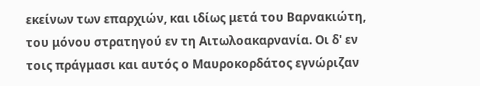εκείνων των επαρχιών, και ιδίως μετά του Βαρνακιώτη, του μόνου στρατηγού εν τη Αιτωλοακαρνανία. Οι δ' εν τοις πράγμασι και αυτός ο Μαυροκορδάτος εγνώριζαν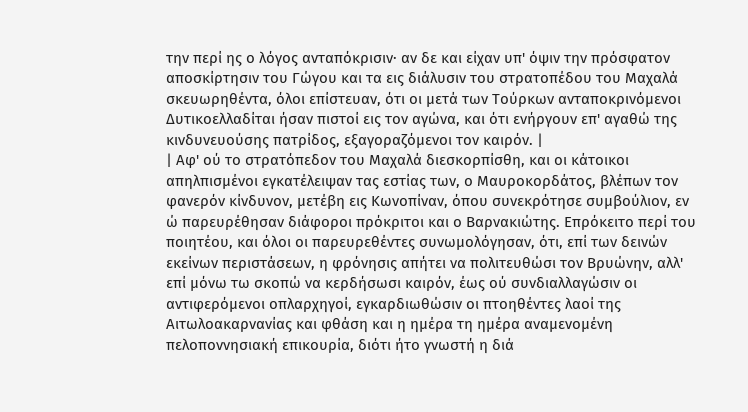την περί ης ο λόγος ανταπόκρισιν· αν δε και είχαν υπ' όψιν την πρόσφατον αποσκίρτησιν του Γώγου και τα εις διάλυσιν του στρατοπέδου του Μαχαλά σκευωρηθέντα, όλοι επίστευαν, ότι οι μετά των Τούρκων ανταποκρινόμενοι Δυτικοελλαδίται ήσαν πιστοί εις τον αγώνα, και ότι ενήργουν επ' αγαθώ της κινδυνευούσης πατρίδος, εξαγοραζόμενοι τον καιρόν. |
| Αφ' ού το στρατόπεδον του Μαχαλά διεσκορπίσθη, και οι κάτοικοι απηλπισμένοι εγκατέλειψαν τας εστίας των, ο Μαυροκορδάτος, βλέπων τον φανερόν κίνδυνον, μετέβη εις Κωνοπίναν, όπου συνεκρότησε συμβούλιον, εν ώ παρευρέθησαν διάφοροι πρόκριτοι και ο Βαρνακιώτης. Επρόκειτο περί του ποιητέου, και όλοι οι παρευρεθέντες συνωμολόγησαν, ότι, επί των δεινών εκείνων περιστάσεων, η φρόνησις απήτει να πολιτευθώσι τον Βρυώνην, αλλ' επί μόνω τω σκοπώ να κερδήσωσι καιρόν, έως ού συνδιαλλαγώσιν οι αντιφερόμενοι οπλαρχηγοί, εγκαρδιωθώσιν οι πτοηθέντες λαοί της Αιτωλοακαρνανίας και φθάση και η ημέρα τη ημέρα αναμενομένη πελοποννησιακή επικουρία, διότι ήτο γνωστή η διά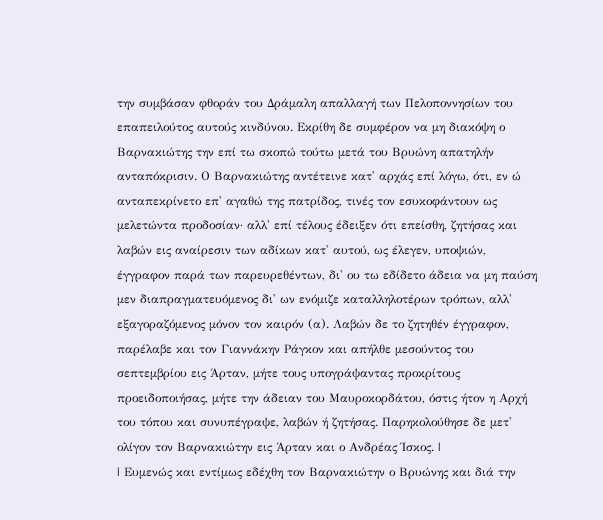την συμβάσαν φθοράν του Δράμαλη απαλλαγή των Πελοποννησίων του επαπειλούτος αυτούς κινδύνου. Εκρίθη δε συμφέρον να μη διακόψη ο Βαρνακιώτης την επί τω σκοπώ τούτω μετά του Βρυώνη απατηλήν ανταπόκρισιν. Ο Βαρνακιώτης αντέτεινε κατ' αρχάς επί λόγω, ότι, εν ώ ανταπεκρίνετο επ' αγαθώ της πατρίδος, τινές τον εσυκοφάντουν ως μελετώντα προδοσίαν· αλλ' επί τέλους έδειξεν ότι επείσθη, ζητήσας και λαβών εις αναίρεσιν των αδίκων κατ' αυτού, ως έλεγεν, υποψιών, έγγραφον παρά των παρευρεθέντων, δι' ου τω εδίδετο άδεια να μη παύση μεν διαπραγματευόμενος δι' ων ενόμιζε καταλληλοτέρων τρόπων, αλλ' εξαγοραζόμενος μόνον τον καιρόν (α). Λαβών δε το ζητηθέν έγγραφον, παρέλαβε και τον Γιαννάκην Ράγκον και απήλθε μεσούντος του σεπτεμβρίου εις Άρταν, μήτε τους υπογράψαντας προκρίτους προειδοποιήσας, μήτε την άδειαν του Μαυροκορδάτου, όστις ήτον η Αρχή του τόπου και συνυπέγραψε, λαβών ή ζητήσας. Παρηκολούθησε δε μετ' ολίγον τον Βαρνακιώτην εις Άρταν και ο Ανδρέας Ίσκος. |
| Ευμενώς και εντίμως εδέχθη τον Βαρνακιώτην ο Βρυώνης και διά την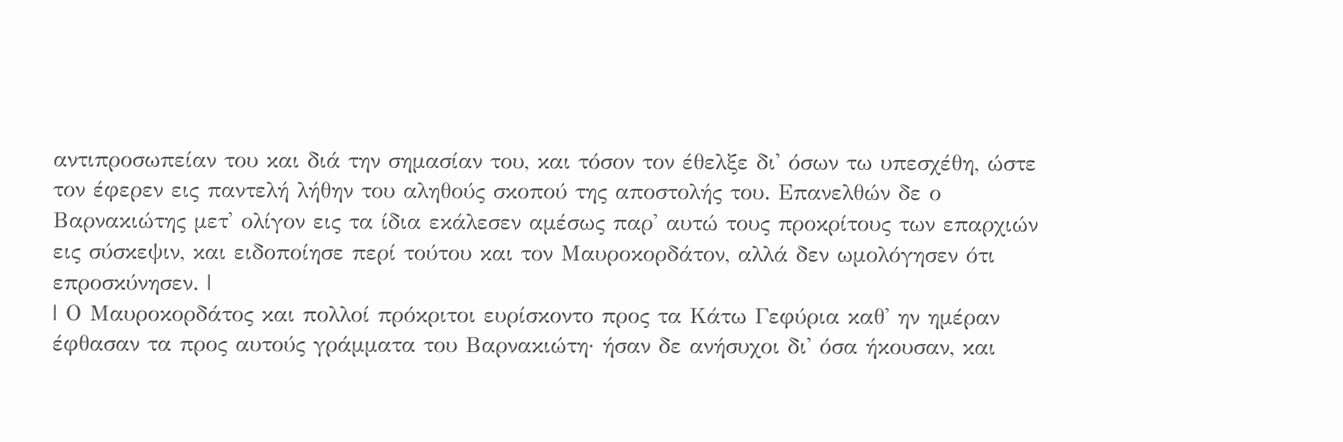αντιπροσωπείαν του και διά την σημασίαν του, και τόσον τον έθελξε δι' όσων τω υπεσχέθη, ώστε τον έφερεν εις παντελή λήθην του αληθούς σκοπού της αποστολής του. Επανελθών δε ο Βαρνακιώτης μετ' ολίγον εις τα ίδια εκάλεσεν αμέσως παρ' αυτώ τους προκρίτους των επαρχιών εις σύσκεψιν, και ειδοποίησε περί τούτου και τον Μαυροκορδάτον, αλλά δεν ωμολόγησεν ότι επροσκύνησεν. |
| Ο Μαυροκορδάτος και πολλοί πρόκριτοι ευρίσκοντο προς τα Κάτω Γεφύρια καθ' ην ημέραν έφθασαν τα προς αυτούς γράμματα του Βαρνακιώτη· ήσαν δε ανήσυχοι δι' όσα ήκουσαν, και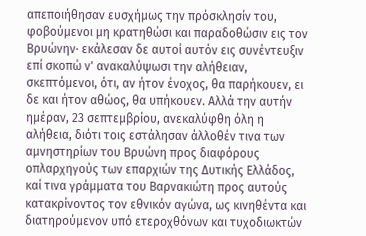απεποιήθησαν ευσχήμως την πρόσκλησίν του, φοβούμενοι μη κρατηθώσι και παραδοθώσιν εις τον Βρυώνην· εκάλεσαν δε αυτοί αυτόν εις συνέντευξιν επί σκοπώ ν' ανακαλύψωσι την αλήθειαν, σκεπτόμενοι, ότι, αν ήτον ένοχος, θα παρήκουεν, ει δε και ήτον αθώος, θα υπήκουεν. Αλλά την αυτήν ημέραν, 23 σεπτεμβρίου, ανεκαλύφθη όλη η αλήθεια, διότι τοις εστάλησαν άλλοθέν τινα των αμνηστηρίων του Βρυώνη προς διαφόρους οπλαρχηγούς των επαρχιών της Δυτικής Ελλάδος, καί τινα γράμματα του Βαρνακιώτη προς αυτούς κατακρίνοντος τον εθνικόν αγώνα, ως κινηθέντα και διατηρούμενον υπό ετεροχθόνων και τυχοδιωκτών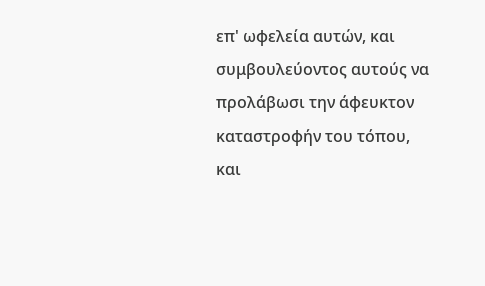επ' ωφελεία αυτών, και συμβουλεύοντος αυτούς να προλάβωσι την άφευκτον καταστροφήν του τόπου, και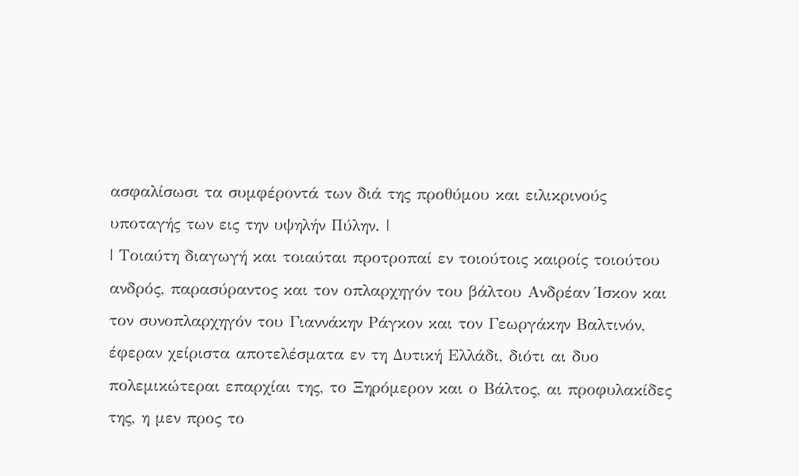ασφαλίσωσι τα συμφέροντά των διά της προθύμου και ειλικρινούς υποταγής των εις την υψηλήν Πύλην. |
| Τοιαύτη διαγωγή και τοιαύται προτροπαί εν τοιούτοις καιροίς τοιούτου ανδρός, παρασύραντος και τον οπλαρχηγόν του βάλτου Ανδρέαν Ίσκον και τον συνοπλαρχηγόν του Γιαννάκην Ράγκον και τον Γεωργάκην Βαλτινόν, έφεραν χείριστα αποτελέσματα εν τη Δυτική Ελλάδι, διότι αι δυο πολεμικώτεραι επαρχίαι της, το Ξηρόμερον και ο Βάλτος, αι προφυλακίδες της, η μεν προς το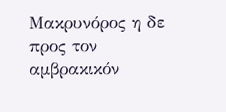Μακρυνόρος η δε προς τον αμβρακικόν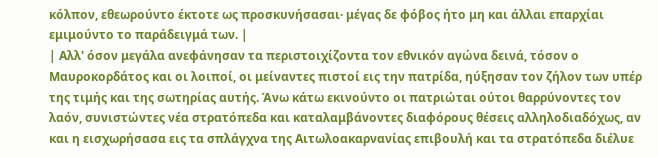κόλπον, εθεωρούντο έκτοτε ως προσκυνήσασαι· μέγας δε φόβος ήτο μη και άλλαι επαρχίαι εμιμούντο το παράδειγμά των. |
| Αλλ' όσον μεγάλα ανεφάνησαν τα περιστοιχίζοντα τον εθνικόν αγώνα δεινά, τόσον ο Μαυροκορδάτος και οι λοιποί, οι μείναντες πιστοί εις την πατρίδα, ηύξησαν τον ζήλον των υπέρ της τιμής και της σωτηρίας αυτής. Άνω κάτω εκινούντο οι πατριώται ούτοι θαρρύνοντες τον λαόν, συνιστώντες νέα στρατόπεδα και καταλαμβάνοντες διαφόρους θέσεις αλληλοδιαδόχως, αν και η εισχωρήσασα εις τα σπλάγχνα της Αιτωλοακαρνανίας επιβουλή και τα στρατόπεδα διέλυε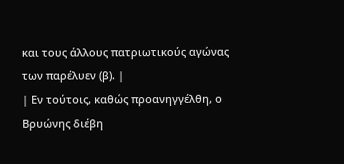και τους άλλους πατριωτικούς αγώνας των παρέλυεν (β). |
| Εν τούτοις, καθώς προανηγγέλθη, ο Βρυώνης διέβη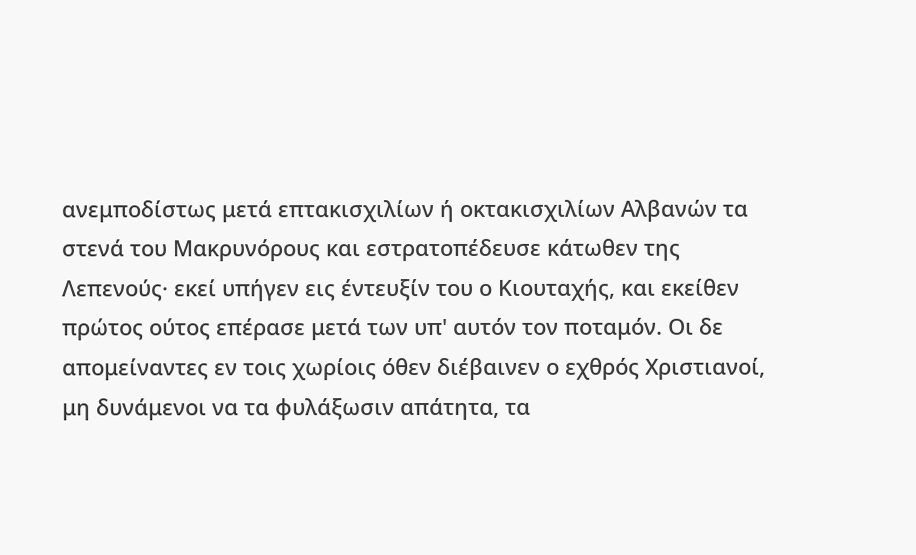ανεμποδίστως μετά επτακισχιλίων ή οκτακισχιλίων Αλβανών τα στενά του Μακρυνόρους και εστρατοπέδευσε κάτωθεν της Λεπενούς· εκεί υπήγεν εις έντευξίν του ο Κιουταχής, και εκείθεν πρώτος ούτος επέρασε μετά των υπ' αυτόν τον ποταμόν. Οι δε απομείναντες εν τοις χωρίοις όθεν διέβαινεν ο εχθρός Χριστιανοί, μη δυνάμενοι να τα φυλάξωσιν απάτητα, τα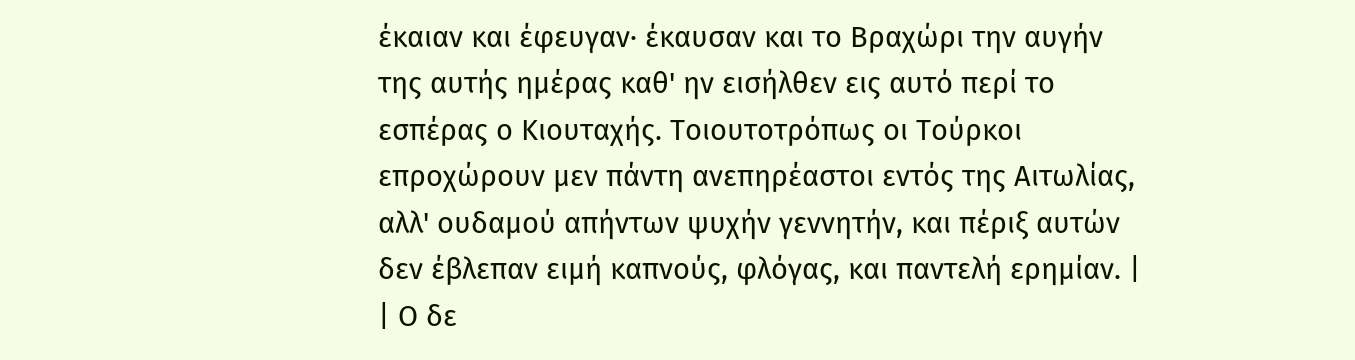έκαιαν και έφευγαν· έκαυσαν και το Βραχώρι την αυγήν της αυτής ημέρας καθ' ην εισήλθεν εις αυτό περί το εσπέρας ο Κιουταχής. Τοιουτοτρόπως οι Τούρκοι επροχώρουν μεν πάντη ανεπηρέαστοι εντός της Αιτωλίας, αλλ' ουδαμού απήντων ψυχήν γεννητήν, και πέριξ αυτών δεν έβλεπαν ειμή καπνούς, φλόγας, και παντελή ερημίαν. |
| Ο δε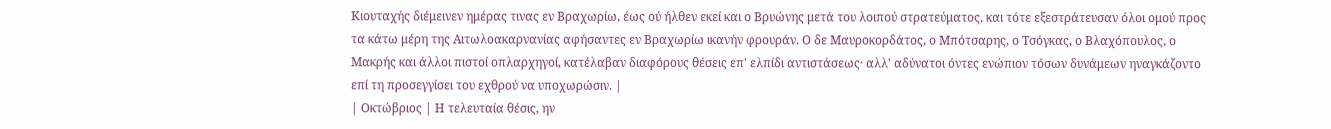Κιουταχής διέμεινεν ημέρας τινας εν Βραχωρίω, έως ού ήλθεν εκεί και ο Βρυώνης μετά του λοιπού στρατεύματος, και τότε εξεστράτευσαν όλοι ομού προς τα κάτω μέρη της Αιτωλοακαρνανίας αφήσαντες εν Βραχωρίω ικανήν φρουράν. Ο δε Μαυροκορδάτος, ο Μπότσαρης, ο Τσόγκας, ο Βλαχόπουλος, ο Μακρής και άλλοι πιστοί οπλαρχηγοί, κατέλαβαν διαφόρους θέσεις επ' ελπίδι αντιστάσεως· αλλ' αδύνατοι όντες ενώπιον τόσων δυνάμεων ηναγκάζοντο επί τη προσεγγίσει του εχθρού να υποχωρώσιν. |
| Οκτώβριος | Η τελευταία θέσις, ην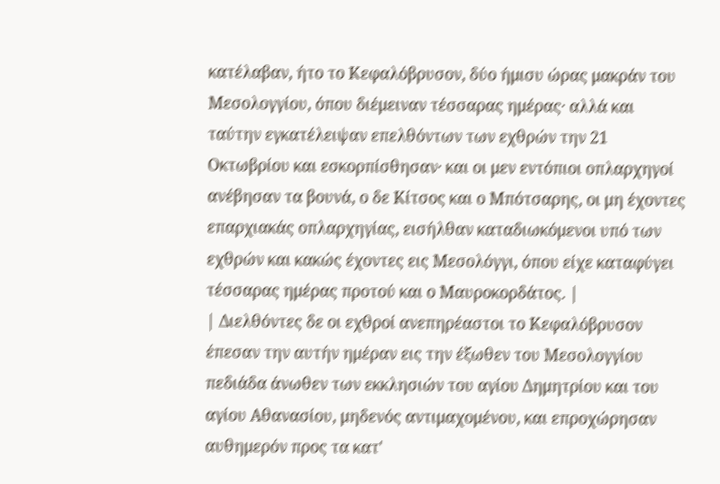κατέλαβαν, ήτο το Κεφαλόβρυσον, δύο ήμισυ ώρας μακράν του Μεσολογγίου, όπου διέμειναν τέσσαρας ημέρας· αλλά και ταύτην εγκατέλειψαν επελθόντων των εχθρών την 21 Οκτωβρίου και εσκορπίσθησαν· και οι μεν εντόπιοι οπλαρχηγοί ανέβησαν τα βουνά, ο δε Κίτσος και ο Μπότσαρης, οι μη έχοντες επαρχιακάς οπλαρχηγίας, εισήλθαν καταδιωκόμενοι υπό των εχθρών και κακώς έχοντες εις Μεσολόγγι, όπου είχε καταφύγει τέσσαρας ημέρας προτού και ο Μαυροκορδάτος. |
| Διελθόντες δε οι εχθροί ανεπηρέαστοι το Κεφαλόβρυσον έπεσαν την αυτήν ημέραν εις την έξωθεν του Μεσολογγίου πεδιάδα άνωθεν των εκκλησιών του αγίου Δημητρίου και του αγίου Αθανασίου, μηδενός αντιμαχομένου, και επροχώρησαν αυθημερόν προς τα κατ'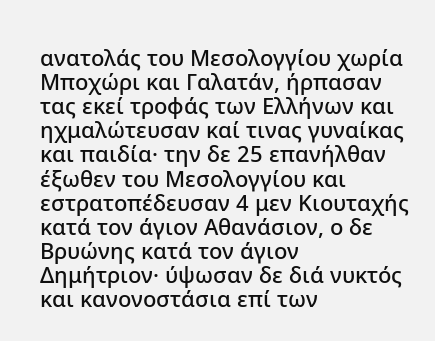ανατολάς του Μεσολογγίου χωρία Μποχώρι και Γαλατάν, ήρπασαν τας εκεί τροφάς των Ελλήνων και ηχμαλώτευσαν καί τινας γυναίκας και παιδία· την δε 25 επανήλθαν έξωθεν του Μεσολογγίου και εστρατοπέδευσαν 4 μεν Κιουταχής κατά τον άγιον Αθανάσιον, ο δε Βρυώνης κατά τον άγιον Δημήτριον· ύψωσαν δε διά νυκτός και κανονοστάσια επί των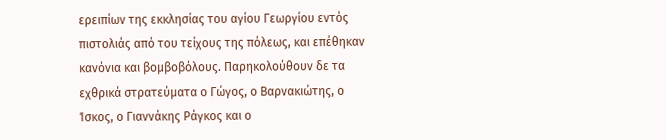ερειπίων της εκκλησίας του αγίου Γεωργίου εντός πιστολιάς από του τείχους της πόλεως, και επέθηκαν κανόνια και βομβοβόλους. Παρηκολούθουν δε τα εχθρικά στρατεύματα ο Γώγος, ο Βαρνακιώτης, ο Ίσκος, ο Γιαννάκης Ράγκος και ο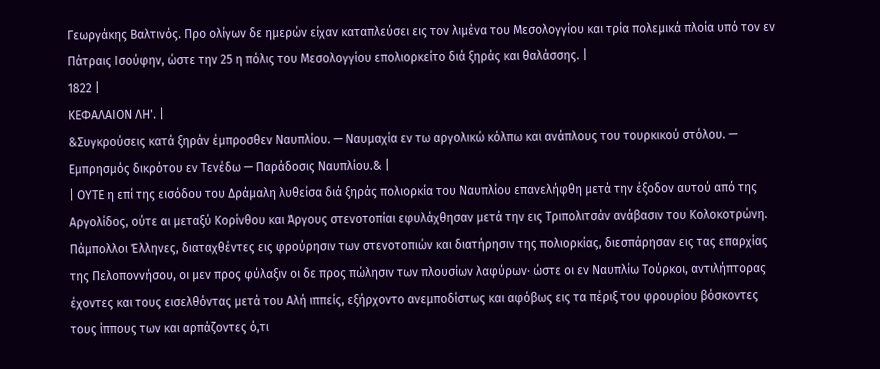Γεωργάκης Βαλτινός. Προ ολίγων δε ημερών είχαν καταπλεύσει εις τον λιμένα του Μεσολογγίου και τρία πολεμικά πλοία υπό τον εν Πάτραις Ισούφην, ώστε την 25 η πόλις του Μεσολογγίου επολιορκείτο διά ξηράς και θαλάσσης. |
1822 |
ΚΕΦΑΛΑΙΟΝ ΛΗ'. |
&Συγκρούσεις κατά ξηράν έμπροσθεν Ναυπλίου. — Ναυμαχία εν τω αργολικώ κόλπω και ανάπλους του τουρκικού στόλου. — Εμπρησμός δικρότου εν Τενέδω — Παράδοσις Ναυπλίου.& |
| ΟΥΤΕ η επί της εισόδου του Δράμαλη λυθείσα διά ξηράς πολιορκία του Ναυπλίου επανελήφθη μετά την έξοδον αυτού από της Αργολίδος, ούτε αι μεταξύ Κορίνθου και Άργους στενοτοπίαι εφυλάχθησαν μετά την εις Τριπολιτσάν ανάβασιν του Κολοκοτρώνη. Πάμπολλοι Έλληνες, διαταχθέντες εις φρούρησιν των στενοτοπιών και διατήρησιν της πολιορκίας, διεσπάρησαν εις τας επαρχίας της Πελοποννήσου, οι μεν προς φύλαξιν οι δε προς πώλησιν των πλουσίων λαφύρων· ώστε οι εν Ναυπλίω Τούρκοι, αντιλήπτορας έχοντες και τους εισελθόντας μετά του Αλή ιππείς, εξήρχοντο ανεμποδίστως και αφόβως εις τα πέριξ του φρουρίου βόσκοντες τους ίππους των και αρπάζοντες ό,τι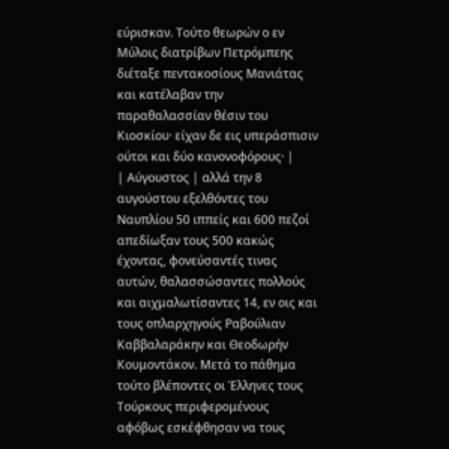εύρισκαν. Τούτο θεωρών ο εν Μύλοις διατρίβων Πετρόμπεης διέταξε πεντακοσίους Μανιάτας και κατέλαβαν την παραθαλασσίαν θέσιν του Κιοσκίου· είχαν δε εις υπεράσπισιν ούτοι και δύο κανονοφόρους· |
| Αύγουστος | αλλά την 8 αυγούστου εξελθόντες του Ναυπλίου 50 ιππείς και 600 πεζοί απεδίωξαν τους 500 κακώς έχοντας, φονεύσαντές τινας αυτών, θαλασσώσαντες πολλούς και αιχμαλωτίσαντες 14, εν οις και τους οπλαρχηγούς Ραβούλιαν Καββαλαράκην και Θεοδωρήν Κουμοντάκον. Μετά το πάθημα τούτο βλέποντες οι Έλληνες τους Τούρκους περιφερομένους αφόβως εσκέφθησαν να τους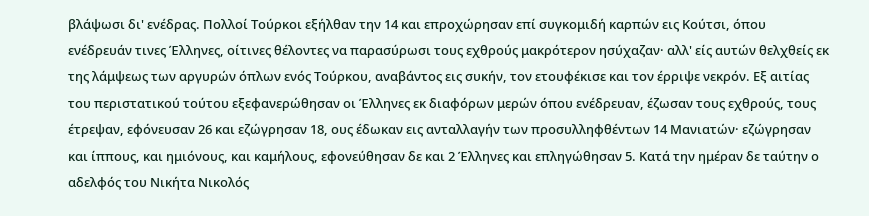βλάψωσι δι' ενέδρας. Πολλοί Τούρκοι εξήλθαν την 14 και επροχώρησαν επί συγκομιδή καρπών εις Κούτσι, όπου ενέδρευάν τινες Έλληνες, οίτινες θέλοντες να παρασύρωσι τους εχθρούς μακρότερον ησύχαζαν· αλλ' είς αυτών θελχθείς εκ της λάμψεως των αργυρών όπλων ενός Τούρκου, αναβάντος εις συκήν, τον ετουφέκισε και τον έρριψε νεκρόν. Εξ αιτίας του περιστατικού τούτου εξεφανερώθησαν οι Έλληνες εκ διαφόρων μερών όπου ενέδρευαν, έζωσαν τους εχθρούς, τους έτρεψαν, εφόνευσαν 26 και εζώγρησαν 18, ους έδωκαν εις ανταλλαγήν των προσυλληφθέντων 14 Μανιατών· εζώγρησαν και ίππους, και ημιόνους, και καμήλους, εφονεύθησαν δε και 2 Έλληνες και επληγώθησαν 5. Κατά την ημέραν δε ταύτην ο αδελφός του Νικήτα Νικολός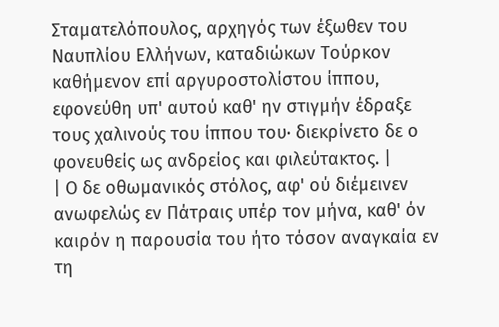Σταματελόπουλος, αρχηγός των έξωθεν του Ναυπλίου Ελλήνων, καταδιώκων Τούρκον καθήμενον επί αργυροστολίστου ίππου, εφονεύθη υπ' αυτού καθ' ην στιγμήν έδραξε τους χαλινούς του ίππου του· διεκρίνετο δε ο φονευθείς ως ανδρείος και φιλεύτακτος. |
| Ο δε οθωμανικός στόλος, αφ' ού διέμεινεν ανωφελώς εν Πάτραις υπέρ τον μήνα, καθ' όν καιρόν η παρουσία του ήτο τόσον αναγκαία εν τη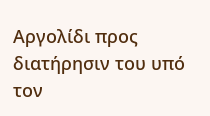Αργολίδι προς διατήρησιν του υπό τον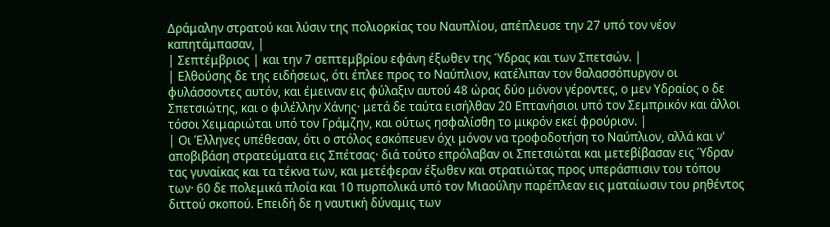Δράμαλην στρατού και λύσιν της πολιορκίας του Ναυπλίου, απέπλευσε την 27 υπό τον νέον καπητάμπασαν, |
| Σεπτέμβριος | και την 7 σεπτεμβρίου εφάνη έξωθεν της Ύδρας και των Σπετσών. |
| Ελθούσης δε της ειδήσεως, ότι έπλεε προς το Ναύπλιον, κατέλιπαν τον θαλασσόπυργον οι φυλάσσοντες αυτόν, και έμειναν εις φύλαξιν αυτού 48 ώρας δύο μόνον γέροντες, ο μεν Υδραίος ο δε Σπετσιώτης, και ο φιλέλλην Χάνης· μετά δε ταύτα εισήλθαν 20 Επτανήσιοι υπό τον Σεμπρικόν και άλλοι τόσοι Χειμαριώται υπό τον Γράμζην, και ούτως ησφαλίσθη το μικρόν εκεί φρούριον. |
| Οι Έλληνες υπέθεσαν, ότι ο στόλος εσκόπευεν όχι μόνον να τροφοδοτήση το Ναύπλιον, αλλά και ν' αποβιβάση στρατεύματα εις Σπέτσας· διά τούτο επρόλαβαν οι Σπετσιώται και μετεβίβασαν εις Ύδραν τας γυναίκας και τα τέκνα των, και μετέφεραν έξωθεν και στρατιώτας προς υπεράσπισιν του τόπου των· 60 δε πολεμικά πλοία και 10 πυρπολικά υπό τον Μιαούλην παρέπλεαν εις ματαίωσιν του ρηθέντος διττού σκοπού. Επειδή δε η ναυτική δύναμις των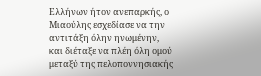Ελλήνων ήτον ανεπαρκής, ο Μιαούλης εσχεδίασε να την αντιτάξη όλην ηνωμένην, και διέταξε να πλέη όλη ομού μεταξύ της πελοποννησιακής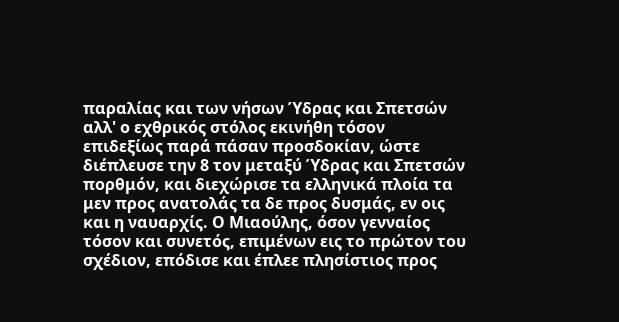παραλίας και των νήσων Ύδρας και Σπετσών αλλ' ο εχθρικός στόλος εκινήθη τόσον επιδεξίως παρά πάσαν προσδοκίαν, ώστε διέπλευσε την 8 τον μεταξύ Ύδρας και Σπετσών πορθμόν, και διεχώρισε τα ελληνικά πλοία τα μεν προς ανατολάς τα δε προς δυσμάς, εν οις και η ναυαρχίς. Ο Μιαούλης, όσον γενναίος τόσον και συνετός, επιμένων εις το πρώτον του σχέδιον, επόδισε και έπλεε πλησίστιος προς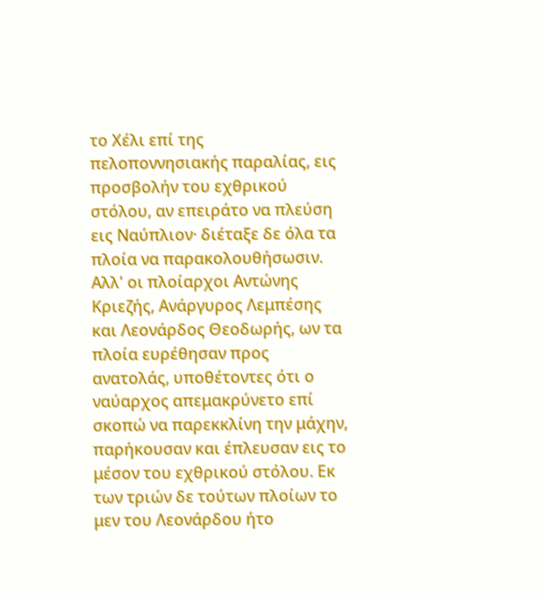το Χέλι επί της πελοποννησιακής παραλίας, εις προσβολήν του εχθρικού στόλου, αν επειράτο να πλεύση εις Ναύπλιον· διέταξε δε όλα τα πλοία να παρακολουθήσωσιν. Αλλ' οι πλοίαρχοι Αντώνης Κριεζής, Ανάργυρος Λεμπέσης και Λεονάρδος Θεοδωρής, ων τα πλοία ευρέθησαν προς ανατολάς, υποθέτοντες ότι ο ναύαρχος απεμακρύνετο επί σκοπώ να παρεκκλίνη την μάχην, παρήκουσαν και έπλευσαν εις το μέσον του εχθρικού στόλου. Εκ των τριών δε τούτων πλοίων το μεν του Λεονάρδου ήτο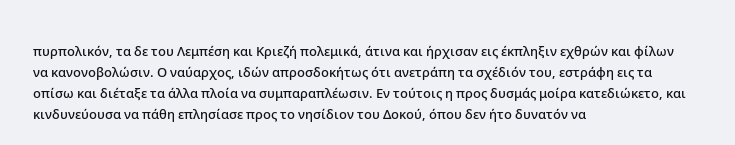πυρπολικόν, τα δε του Λεμπέση και Κριεζή πολεμικά, άτινα και ήρχισαν εις έκπληξιν εχθρών και φίλων να κανονοβολώσιν. Ο ναύαρχος, ιδών απροσδοκήτως ότι ανετράπη τα σχέδιόν του, εστράφη εις τα οπίσω και διέταξε τα άλλα πλοία να συμπαραπλέωσιν. Εν τούτοις η προς δυσμάς μοίρα κατεδιώκετο, και κινδυνεύουσα να πάθη επλησίασε προς το νησίδιον του Δοκού, όπου δεν ήτο δυνατόν να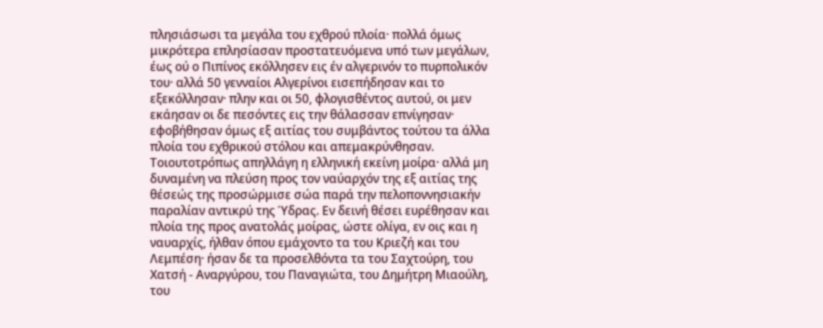πλησιάσωσι τα μεγάλα του εχθρού πλοία· πολλά όμως μικρότερα επλησίασαν προστατευόμενα υπό των μεγάλων, έως ού ο Πιπίνος εκόλλησεν εις έν αλγερινόν το πυρπολικόν του· αλλά 50 γενναίοι Αλγερίνοι εισεπήδησαν και το εξεκόλλησαν· πλην και οι 50, φλογισθέντος αυτού, οι μεν εκάησαν οι δε πεσόντες εις την θάλασσαν επνίγησαν· εφοβήθησαν όμως εξ αιτίας του συμβάντος τούτου τα άλλα πλοία του εχθρικού στόλου και απεμακρύνθησαν. Τοιουτοτρόπως απηλλάγη η ελληνική εκείνη μοίρα· αλλά μη δυναμένη να πλεύση προς τον ναύαρχόν της εξ αιτίας της θέσεώς της προσώρμισε σώα παρά την πελοποννησιακήν παραλίαν αντικρύ της Ύδρας. Εν δεινή θέσει ευρέθησαν και πλοία της προς ανατολάς μοίρας, ώστε ολίγα, εν οις και η ναυαρχίς, ήλθαν όπου εμάχοντο τα του Κριεζή και του Λεμπέση· ήσαν δε τα προσελθόντα τα του Σαχτούρη, του Χατσή - Αναργύρου, του Παναγιώτα, του Δημήτρη Μιαούλη, του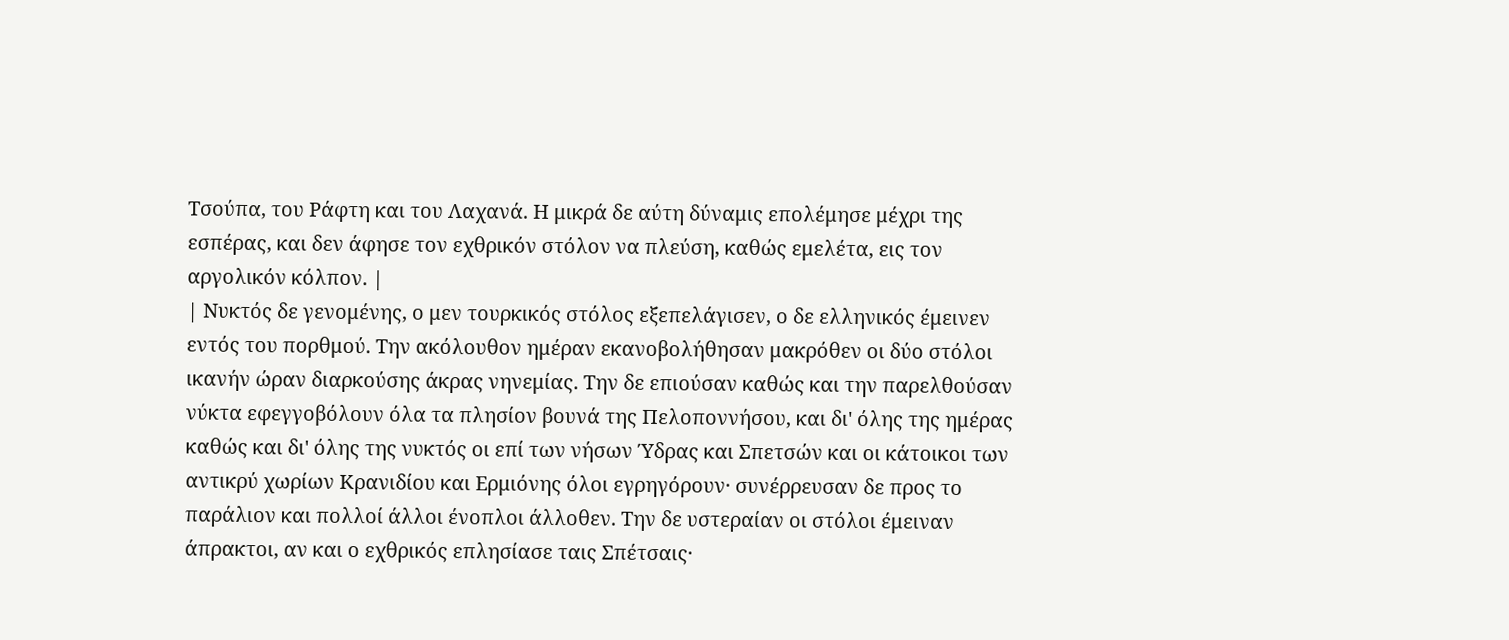Τσούπα, του Ράφτη και του Λαχανά. Η μικρά δε αύτη δύναμις επολέμησε μέχρι της εσπέρας, και δεν άφησε τον εχθρικόν στόλον να πλεύση, καθώς εμελέτα, εις τον αργολικόν κόλπον. |
| Νυκτός δε γενομένης, ο μεν τουρκικός στόλος εξεπελάγισεν, ο δε ελληνικός έμεινεν εντός του πορθμού. Την ακόλουθον ημέραν εκανοβολήθησαν μακρόθεν οι δύο στόλοι ικανήν ώραν διαρκούσης άκρας νηνεμίας. Την δε επιούσαν καθώς και την παρελθούσαν νύκτα εφεγγοβόλουν όλα τα πλησίον βουνά της Πελοποννήσου, και δι' όλης της ημέρας καθώς και δι' όλης της νυκτός οι επί των νήσων Ύδρας και Σπετσών και οι κάτοικοι των αντικρύ χωρίων Κρανιδίου και Ερμιόνης όλοι εγρηγόρουν· συνέρρευσαν δε προς το παράλιον και πολλοί άλλοι ένοπλοι άλλοθεν. Την δε υστεραίαν οι στόλοι έμειναν άπρακτοι, αν και ο εχθρικός επλησίασε ταις Σπέτσαις·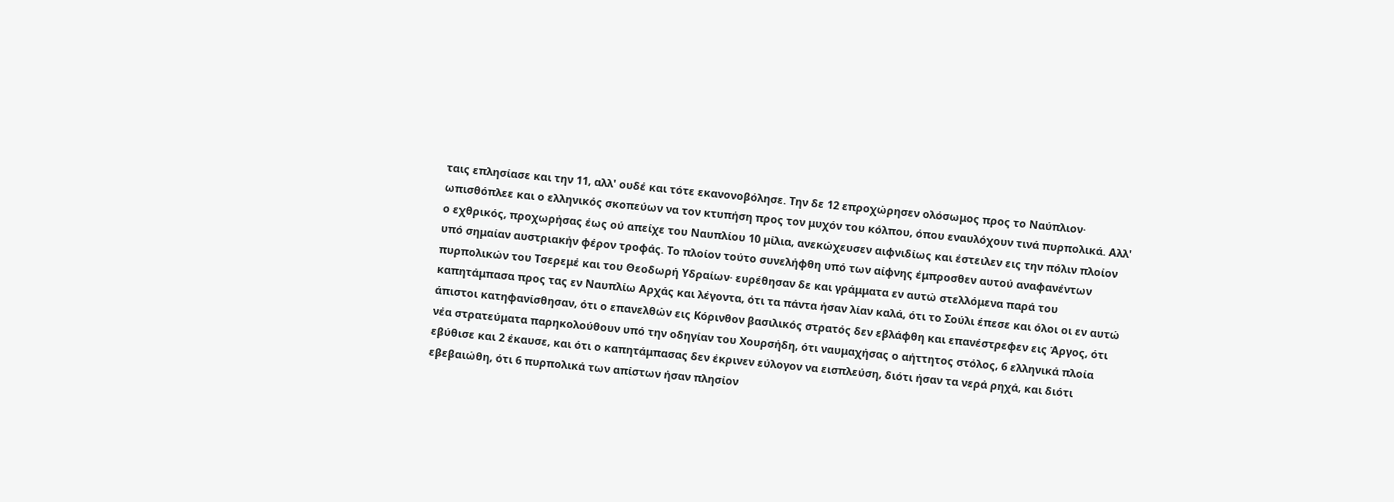ταις επλησίασε και την 11, αλλ' ουδέ και τότε εκανονοβόλησε. Την δε 12 επροχώρησεν ολόσωμος προς το Ναύπλιον· ωπισθόπλεε και ο ελληνικός σκοπεύων να τον κτυπήση προς τον μυχόν του κόλπου, όπου εναυλόχουν τινά πυρπολικά. Αλλ' ο εχθρικός, προχωρήσας έως ού απείχε του Ναυπλίου 10 μίλια, ανεκώχευσεν αιφνιδίως και έστειλεν εις την πόλιν πλοίον υπό σημαίαν αυστριακήν φέρον τροφάς. Το πλοίον τούτο συνελήφθη υπό των αίφνης έμπροσθεν αυτού αναφανέντων πυρπολικών του Τσερεμέ και του Θεοδωρή Υδραίων· ευρέθησαν δε και γράμματα εν αυτώ στελλόμενα παρά του καπητάμπασα προς τας εν Ναυπλίω Αρχάς και λέγοντα, ότι τα πάντα ήσαν λίαν καλά, ότι το Σούλι έπεσε και όλοι οι εν αυτώ άπιστοι κατηφανίσθησαν, ότι ο επανελθών εις Κόρινθον βασιλικός στρατός δεν εβλάφθη και επανέστρεφεν εις Άργος, ότι νέα στρατεύματα παρηκολούθουν υπό την οδηγίαν του Χουρσήδη, ότι ναυμαχήσας ο αήττητος στόλος, 6 ελληνικά πλοία εβύθισε και 2 έκαυσε, και ότι ο καπητάμπασας δεν έκρινεν εύλογον να εισπλεύση, διότι ήσαν τα νερά ρηχά, και διότι εβεβαιώθη, ότι 6 πυρπολικά των απίστων ήσαν πλησίον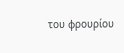του φρουρίου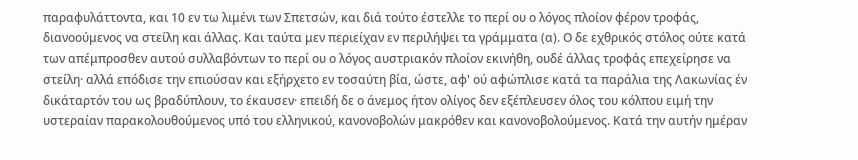παραφυλάττοντα, και 10 εν τω λιμένι των Σπετσών, και διά τούτο έστελλε το περί ου ο λόγος πλοίον φέρον τροφάς, διανοούμενος να στείλη και άλλας. Και ταύτα μεν περιείχαν εν περιλήψει τα γράμματα (α). Ο δε εχθρικός στόλος ούτε κατά των απέμπροσθεν αυτού συλλαβόντων το περί ου ο λόγος αυστριακόν πλοίον εκινήθη, ουδέ άλλας τροφάς επεχείρησε να στείλη· αλλά επόδισε την επιούσαν και εξήρχετο εν τοσαύτη βία, ώστε, αφ' ού αφώπλισε κατά τα παράλια της Λακωνίας έν δικάταρτόν του ως βραδύπλουν, το έκαυσεν· επειδή δε ο άνεμος ήτον ολίγος δεν εξέπλευσεν όλος του κόλπου ειμή την υστεραίαν παρακολουθούμενος υπό του ελληνικού, κανονοβολών μακρόθεν και κανονοβολούμενος. Κατά την αυτήν ημέραν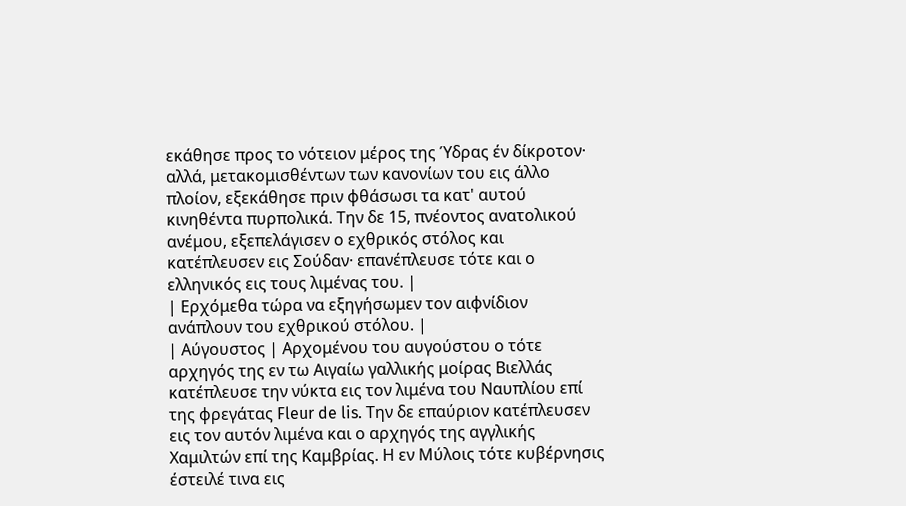εκάθησε προς το νότειον μέρος της Ύδρας έν δίκροτον· αλλά, μετακομισθέντων των κανονίων του εις άλλο πλοίον, εξεκάθησε πριν φθάσωσι τα κατ' αυτού κινηθέντα πυρπολικά. Την δε 15, πνέοντος ανατολικού ανέμου, εξεπελάγισεν ο εχθρικός στόλος και κατέπλευσεν εις Σούδαν· επανέπλευσε τότε και ο ελληνικός εις τους λιμένας του. |
| Ερχόμεθα τώρα να εξηγήσωμεν τον αιφνίδιον ανάπλουν του εχθρικού στόλου. |
| Αύγουστος | Αρχομένου του αυγούστου ο τότε αρχηγός της εν τω Αιγαίω γαλλικής μοίρας Βιελλάς κατέπλευσε την νύκτα εις τον λιμένα του Ναυπλίου επί της φρεγάτας Fleur de lis. Την δε επαύριον κατέπλευσεν εις τον αυτόν λιμένα και ο αρχηγός της αγγλικής Χαμιλτών επί της Καμβρίας. Η εν Μύλοις τότε κυβέρνησις έστειλέ τινα εις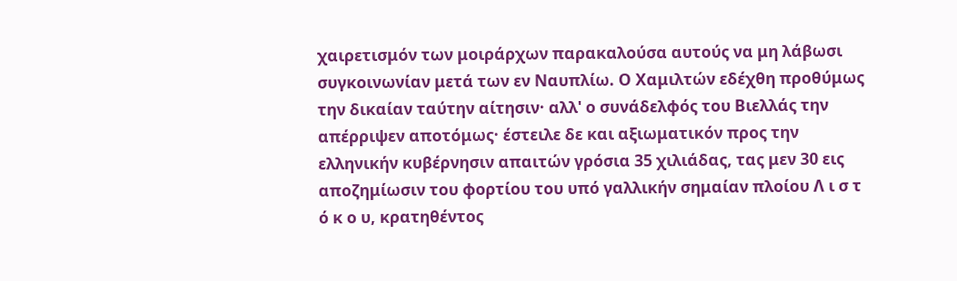χαιρετισμόν των μοιράρχων παρακαλούσα αυτούς να μη λάβωσι συγκοινωνίαν μετά των εν Ναυπλίω. Ο Χαμιλτών εδέχθη προθύμως την δικαίαν ταύτην αίτησιν· αλλ' ο συνάδελφός του Βιελλάς την απέρριψεν αποτόμως· έστειλε δε και αξιωματικόν προς την ελληνικήν κυβέρνησιν απαιτών γρόσια 35 χιλιάδας, τας μεν 30 εις αποζημίωσιν του φορτίου του υπό γαλλικήν σημαίαν πλοίου Λ ι σ τ ό κ ο υ, κρατηθέντος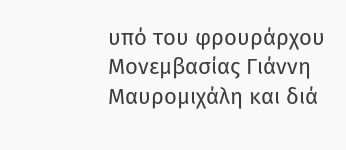υπό του φρουράρχου Μονεμβασίας Γιάννη Μαυρομιχάλη και διά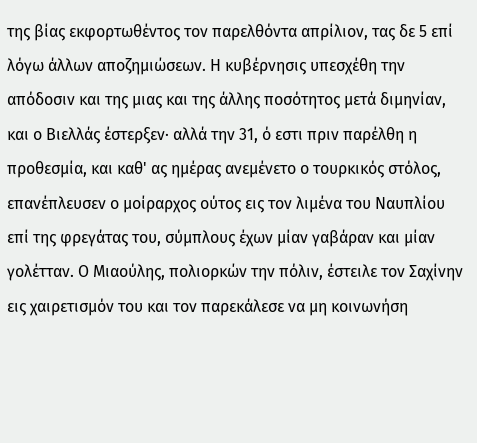της βίας εκφορτωθέντος τον παρελθόντα απρίλιον, τας δε 5 επί λόγω άλλων αποζημιώσεων. Η κυβέρνησις υπεσχέθη την απόδοσιν και της μιας και της άλλης ποσότητος μετά διμηνίαν, και ο Βιελλάς έστερξεν· αλλά την 31, ό εστι πριν παρέλθη η προθεσμία, και καθ' ας ημέρας ανεμένετο ο τουρκικός στόλος, επανέπλευσεν ο μοίραρχος ούτος εις τον λιμένα του Ναυπλίου επί της φρεγάτας του, σύμπλους έχων μίαν γαβάραν και μίαν γολέτταν. Ο Μιαούλης, πολιορκών την πόλιν, έστειλε τον Σαχίνην εις χαιρετισμόν του και τον παρεκάλεσε να μη κοινωνήση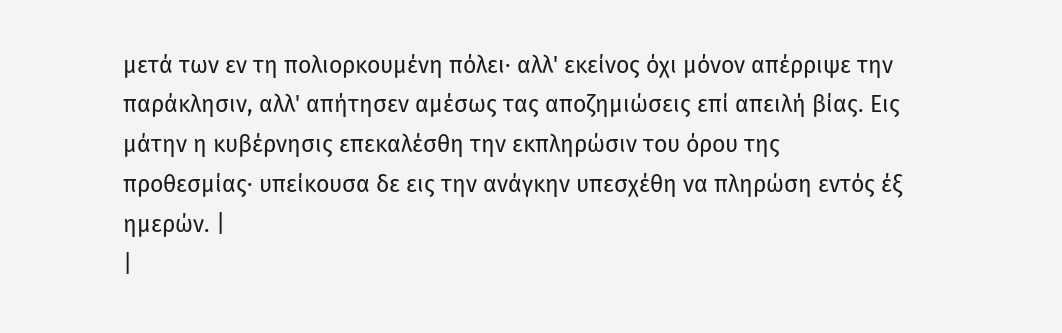μετά των εν τη πολιορκουμένη πόλει· αλλ' εκείνος όχι μόνον απέρριψε την παράκλησιν, αλλ' απήτησεν αμέσως τας αποζημιώσεις επί απειλή βίας. Εις μάτην η κυβέρνησις επεκαλέσθη την εκπληρώσιν του όρου της προθεσμίας· υπείκουσα δε εις την ανάγκην υπεσχέθη να πληρώση εντός έξ ημερών. |
|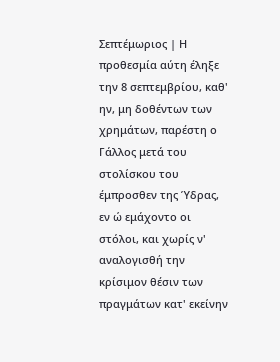Σεπτέμωριος | Η προθεσμία αύτη έληξε την 8 σεπτεμβρίου, καθ' ην, μη δοθέντων των χρημάτων, παρέστη ο Γάλλος μετά του στολίσκου του έμπροσθεν της Ύδρας, εν ώ εμάχοντο οι στόλοι, και χωρίς ν' αναλογισθή την κρίσιμον θέσιν των πραγμάτων κατ' εκείνην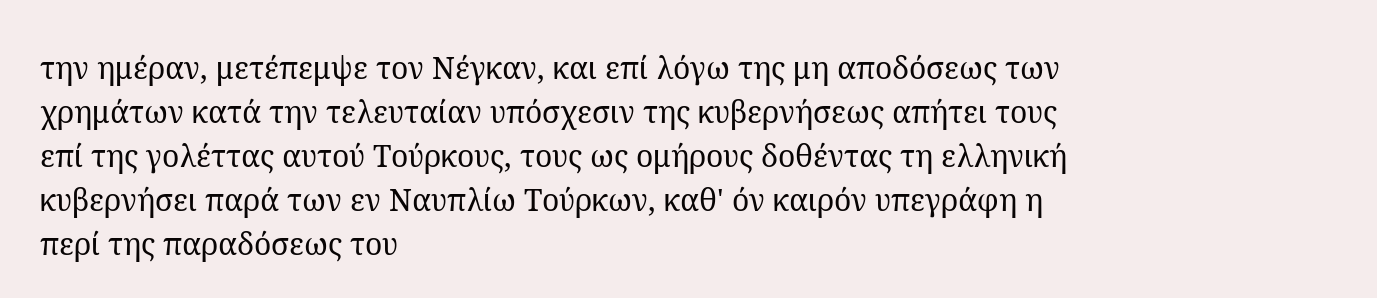την ημέραν, μετέπεμψε τον Νέγκαν, και επί λόγω της μη αποδόσεως των χρημάτων κατά την τελευταίαν υπόσχεσιν της κυβερνήσεως απήτει τους επί της γολέττας αυτού Τούρκους, τους ως ομήρους δοθέντας τη ελληνική κυβερνήσει παρά των εν Ναυπλίω Τούρκων, καθ' όν καιρόν υπεγράφη η περί της παραδόσεως του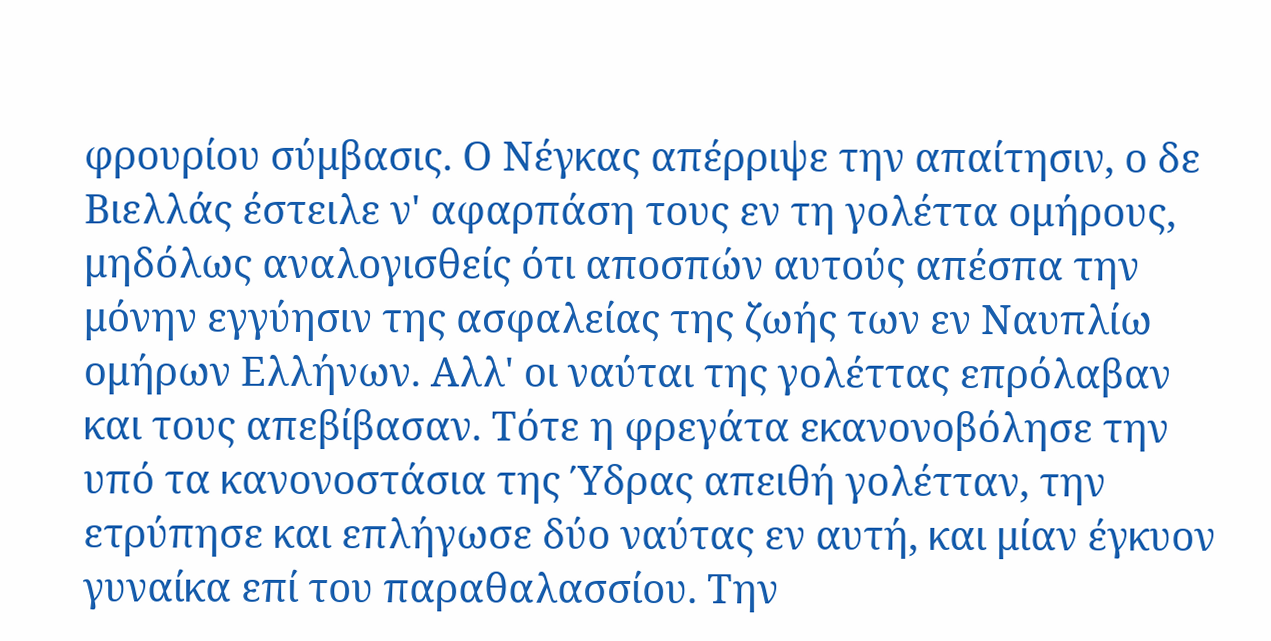φρουρίου σύμβασις. Ο Νέγκας απέρριψε την απαίτησιν, ο δε Βιελλάς έστειλε ν' αφαρπάση τους εν τη γολέττα ομήρους, μηδόλως αναλογισθείς ότι αποσπών αυτούς απέσπα την μόνην εγγύησιν της ασφαλείας της ζωής των εν Ναυπλίω ομήρων Ελλήνων. Αλλ' οι ναύται της γολέττας επρόλαβαν και τους απεβίβασαν. Τότε η φρεγάτα εκανονοβόλησε την υπό τα κανονοστάσια της Ύδρας απειθή γολέτταν, την ετρύπησε και επλήγωσε δύο ναύτας εν αυτή, και μίαν έγκυον γυναίκα επί του παραθαλασσίου. Την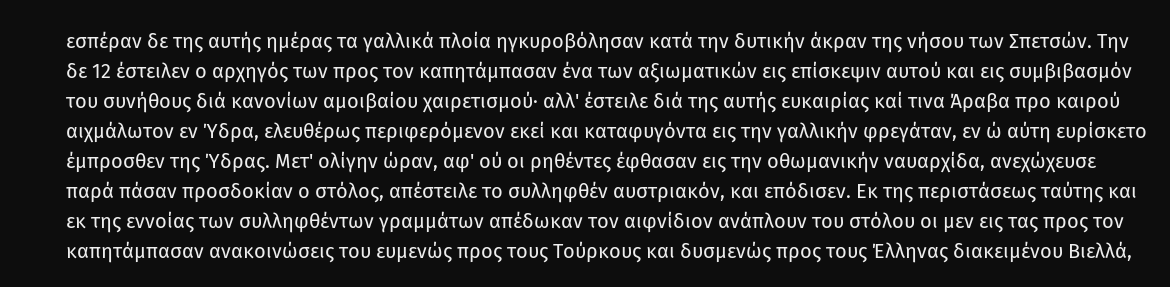εσπέραν δε της αυτής ημέρας τα γαλλικά πλοία ηγκυροβόλησαν κατά την δυτικήν άκραν της νήσου των Σπετσών. Την δε 12 έστειλεν ο αρχηγός των προς τον καπητάμπασαν ένα των αξιωματικών εις επίσκεψιν αυτού και εις συμβιβασμόν του συνήθους διά κανονίων αμοιβαίου χαιρετισμού· αλλ' έστειλε διά της αυτής ευκαιρίας καί τινα Άραβα προ καιρού αιχμάλωτον εν Ύδρα, ελευθέρως περιφερόμενον εκεί και καταφυγόντα εις την γαλλικήν φρεγάταν, εν ώ αύτη ευρίσκετο έμπροσθεν της Ύδρας. Μετ' ολίγην ώραν, αφ' ού οι ρηθέντες έφθασαν εις την οθωμανικήν ναυαρχίδα, ανεχώχευσε παρά πάσαν προσδοκίαν ο στόλος, απέστειλε το συλληφθέν αυστριακόν, και επόδισεν. Εκ της περιστάσεως ταύτης και εκ της εννοίας των συλληφθέντων γραμμάτων απέδωκαν τον αιφνίδιον ανάπλουν του στόλου οι μεν εις τας προς τον καπητάμπασαν ανακοινώσεις του ευμενώς προς τους Τούρκους και δυσμενώς προς τους Έλληνας διακειμένου Βιελλά,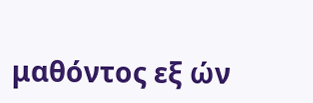μαθόντος εξ ών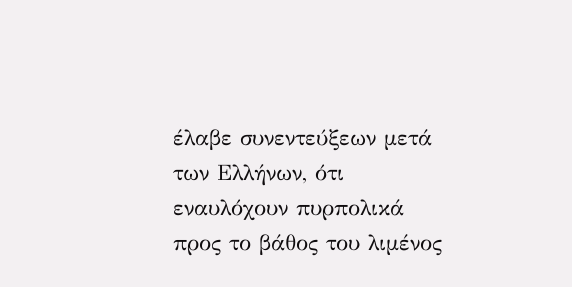έλαβε συνεντεύξεων μετά των Ελλήνων, ότι εναυλόχουν πυρπολικά προς το βάθος του λιμένος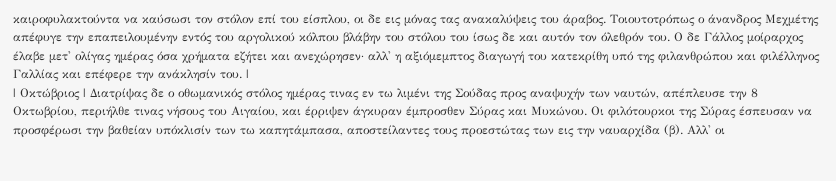καιροφυλακτούντα να καύσωσι τον στόλον επί του είσπλου, οι δε εις μόνας τας ανακαλύψεις του άραβος. Τοιουτοτρόπως ο άνανδρος Μεχμέτης απέφυγε την επαπειλουμένην εντός του αργολικού κόλπου βλάβην του στόλου του ίσως δε και αυτόν τον όλεθρόν του. Ο δε Γάλλος μοίραρχος έλαβε μετ' ολίγας ημέρας όσα χρήματα εζήτει και ανεχώρησεν· αλλ' η αξιόμεμπτος διαγωγή του κατεκρίθη υπό της φιλανθρώπου και φιλέλληνος Γαλλίας και επέφερε την ανάκλησίν του. |
| Οκτώβριος | Διατρίψας δε ο οθωμανικός στόλος ημέρας τινας εν τω λιμένι της Σούδας προς αναψυχήν των ναυτών, απέπλευσε την 8 Οκτωβρίου, περιήλθε τινας νήσους του Αιγαίου, και έρριψεν άγκυραν έμπροσθεν Σύρας και Μυκώνου. Οι φιλότουρκοι της Σύρας έσπευσαν να προσφέρωσι την βαθείαν υπόκλισίν των τω καπητάμπασα, αποστείλαντες τους προεστώτας των εις την ναυαρχίδα (β). Αλλ' οι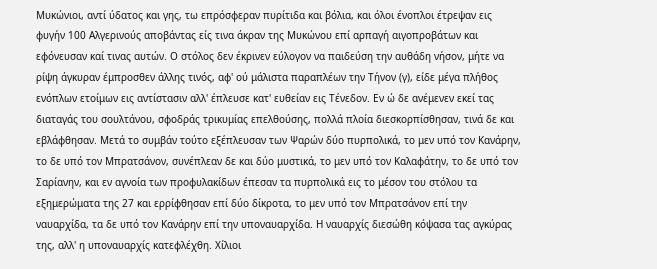Μυκώνιοι, αντί ύδατος και γης, τω επρόσφεραν πυρίτιδα και βόλια, και όλοι ένοπλοι έτρεψαν εις φυγήν 100 Αλγερινούς αποβάντας είς τινα άκραν της Μυκώνου επί αρπαγή αιγοπροβάτων και εφόνευσαν καί τινας αυτών. Ο στόλος δεν έκρινεν εύλογον να παιδεύση την αυθάδη νήσον, μήτε να ρίψη άγκυραν έμπροσθεν άλλης τινός, αφ' ού μάλιστα παραπλέων την Τήνον (γ), είδε μέγα πλήθος ενόπλων ετοίμων εις αντίστασιν αλλ' έπλευσε κατ' ευθείαν εις Τένεδον. Εν ώ δε ανέμενεν εκεί τας διαταγάς του σουλτάνου, σφοδράς τρικυμίας επελθούσης, πολλά πλοία διεσκορπίσθησαν, τινά δε και εβλάφθησαν. Μετά το συμβάν τούτο εξέπλευσαν των Ψαρών δύο πυρπολικά, το μεν υπό τον Κανάρην, το δε υπό τον Μπρατσάνον, συνέπλεαν δε και δύο μυστικά, το μεν υπό τον Καλαφάτην, το δε υπό τον Σαρίανην, και εν αγνοία των προφυλακίδων έπεσαν τα πυρπολικά εις το μέσον του στόλου τα εξημερώματα της 27 και ερρίφθησαν επί δύο δίκροτα, το μεν υπό τον Μπρατσάνον επί την ναυαρχίδα, τα δε υπό τον Κανάρην επί την υποναυαρχίδα. Η ναυαρχίς διεσώθη κόψασα τας αγκύρας της, αλλ' η υποναυαρχίς κατεφλέχθη. Χίλιοι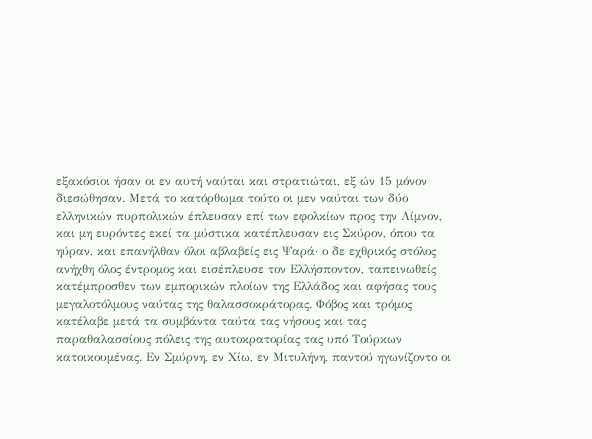εξακόσιοι ήσαν οι εν αυτή ναύται και στρατιώται, εξ ών 15 μόνον διεσώθησαν. Μετά το κατόρθωμα τούτο οι μεν ναύται των δύο ελληνικών πυρπολικών έπλευσαν επί των εφολκίων προς την Λίμνον, και μη ευρόντες εκεί τα μύστικα κατέπλευσαν εις Σκύρον, όπου τα ηύραν, και επανήλθαν όλοι αβλαβείς εις Ψαρά· ο δε εχθρικός στόλος ανήχθη όλος έντρομος και εισέπλευσε τον Ελλήσποντον, ταπεινωθείς κατέμπροσθεν των εμπορικών πλοίων της Ελλάδος και αφήσας τους μεγαλοτόλμους ναύτας της θαλασσοκράτορας. Φόβος και τρόμος κατέλαβε μετά τα συμβάντα ταύτα τας νήσους και τας παραθαλασσίους πόλεις της αυτοκρατορίας τας υπό Τούρκων κατοικουμένας. Εν Σμύρνη, εν Χίω, εν Μιτυλήνη, παντού ηγωνίζοντο οι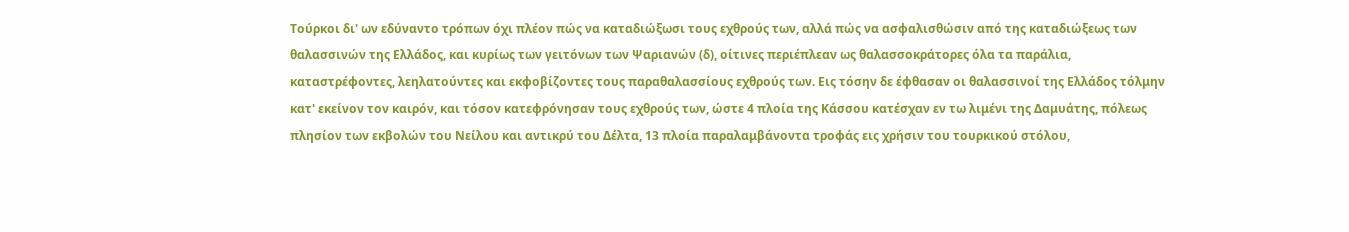Τούρκοι δι' ων εδύναντο τρόπων όχι πλέον πώς να καταδιώξωσι τους εχθρούς των, αλλά πώς να ασφαλισθώσιν από της καταδιώξεως των θαλασσινών της Ελλάδος, και κυρίως των γειτόνων των Ψαριανών (δ), οίτινες περιέπλεαν ως θαλασσοκράτορες όλα τα παράλια, καταστρέφοντες, λεηλατούντες και εκφοβίζοντες τους παραθαλασσίους εχθρούς των. Εις τόσην δε έφθασαν οι θαλασσινοί της Ελλάδος τόλμην κατ' εκείνον τον καιρόν, και τόσον κατεφρόνησαν τους εχθρούς των, ώστε 4 πλοία της Κάσσου κατέσχαν εν τω λιμένι της Δαμυάτης, πόλεως πλησίον των εκβολών του Νείλου και αντικρύ του Δέλτα, 13 πλοία παραλαμβάνοντα τροφάς εις χρήσιν του τουρκικού στόλου,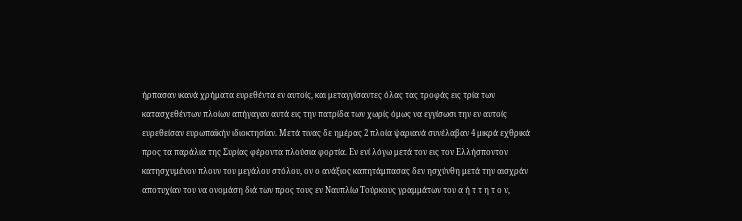ήρπασαν ικανά χρήματα ευρεθέντα εν αυτοίς, και μεταγγίσαντες όλας τας τροφάς εις τρία των κατασχεθέντων πλοίων απήγαγαν αυτά εις την πατρίδα των χωρίς όμως να εγγίσωσι την εν αυτοίς ευρεθείσαν ευρωπαϊκήν ιδιοκτησίαν. Μετά τινας δε ημέρας 2 πλοία ψαριανά συνέλαβαν 4 μικρά εχθρικά προς τα παράλια της Συρίας φέροντα πλούσια φορτία. Εν ενί λόγω μετά τον εις τον Ελλήσποντον κατησχυμένον πλουν του μεγάλου στόλου, ον ο ανάξιος καπητάμπασας δεν ησχύνθη μετά την αισχράν αποτυχίαν του να ονομάση διά των προς τους εν Ναυπλίω Τούρκους γραμμάτων του α ή τ τ η τ ο ν,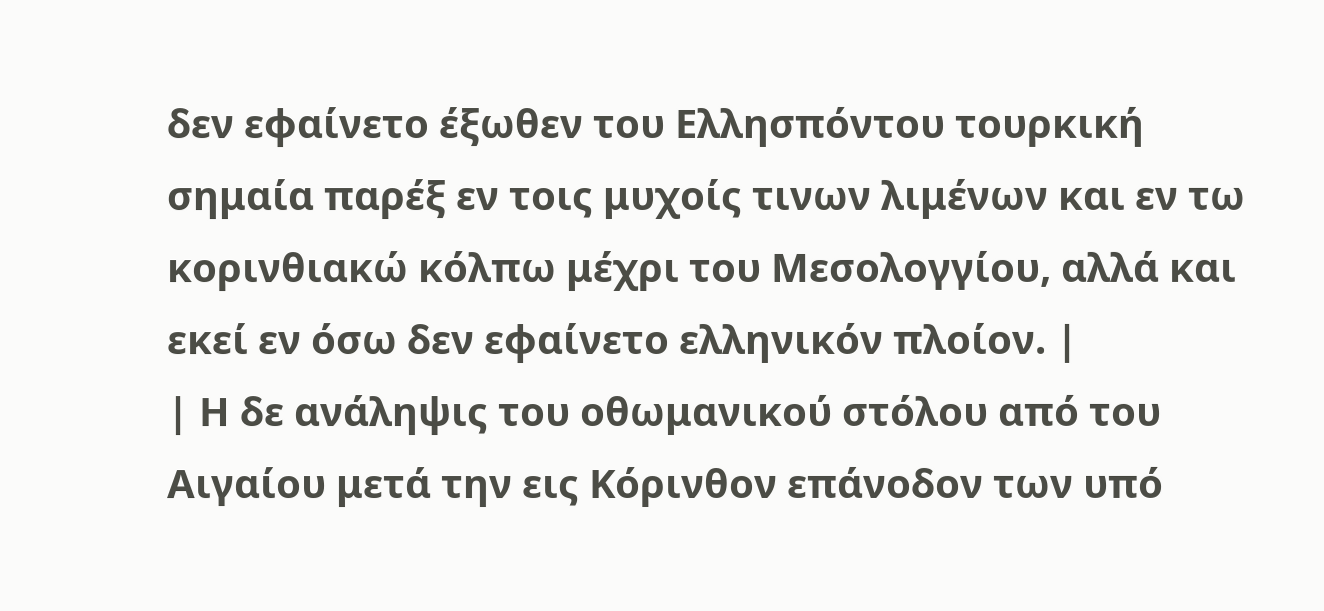δεν εφαίνετο έξωθεν του Ελλησπόντου τουρκική σημαία παρέξ εν τοις μυχοίς τινων λιμένων και εν τω κορινθιακώ κόλπω μέχρι του Μεσολογγίου, αλλά και εκεί εν όσω δεν εφαίνετο ελληνικόν πλοίον. |
| Η δε ανάληψις του οθωμανικού στόλου από του Αιγαίου μετά την εις Κόρινθον επάνοδον των υπό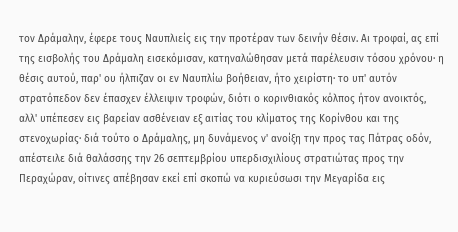τον Δράμαλην, έφερε τους Ναυπλιείς εις την προτέραν των δεινήν θέσιν. Αι τροφαί, ας επί της εισβολής του Δράμαλη εισεκόμισαν, κατηναλώθησαν μετά παρέλευσιν τόσου χρόνου· η θέσις αυτού, παρ' ου ήλπιζαν οι εν Ναυπλίω βοήθειαν, ήτο χειρίστη· το υπ' αυτόν στρατόπεδον δεν έπασχεν έλλειψιν τροφών, διότι ο κορινθιακός κόλπος ήτον ανοικτός, αλλ' υπέπεσεν εις βαρείαν ασθένειαν εξ αιτίας του κλίματος της Κορίνθου και της στενοχωρίας· διά τούτο ο Δράμαλης, μη δυνάμενος ν' ανοίξη την προς τας Πάτρας οδόν, απέστειλε διά θαλάσσης την 26 σεπτεμβρίου υπερδισχιλίους στρατιώτας προς την Περαχώραν, οίτινες απέβησαν εκεί επί σκοπώ να κυριεύσωσι την Μεγαρίδα εις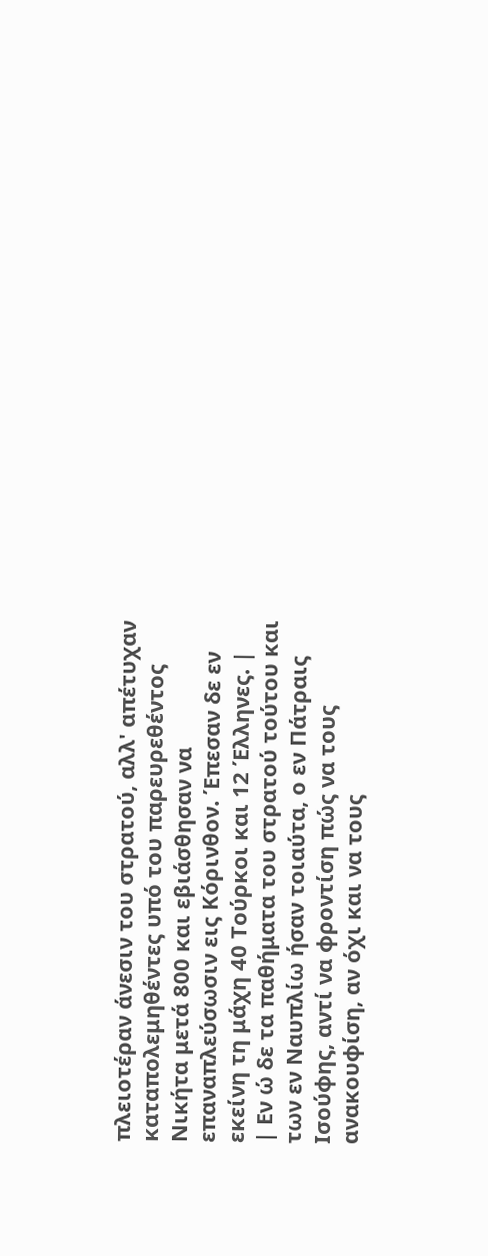πλειοτέραν άνεσιν του στρατού, αλλ' απέτυχαν καταπολεμηθέντες υπό του παρευρεθέντος Νικήτα μετά 800 και εβιάσθησαν να επαναπλεύσωσιν εις Κόρινθον. Έπεσαν δε εν εκείνη τη μάχη 40 Τούρκοι και 12 Έλληνες. |
| Εν ώ δε τα παθήματα του στρατού τούτου και των εν Ναυπλίω ήσαν τοιαύτα, ο εν Πάτραις Ισούφης, αντί να φροντίση πώς να τους ανακουφίση, αν όχι και να τους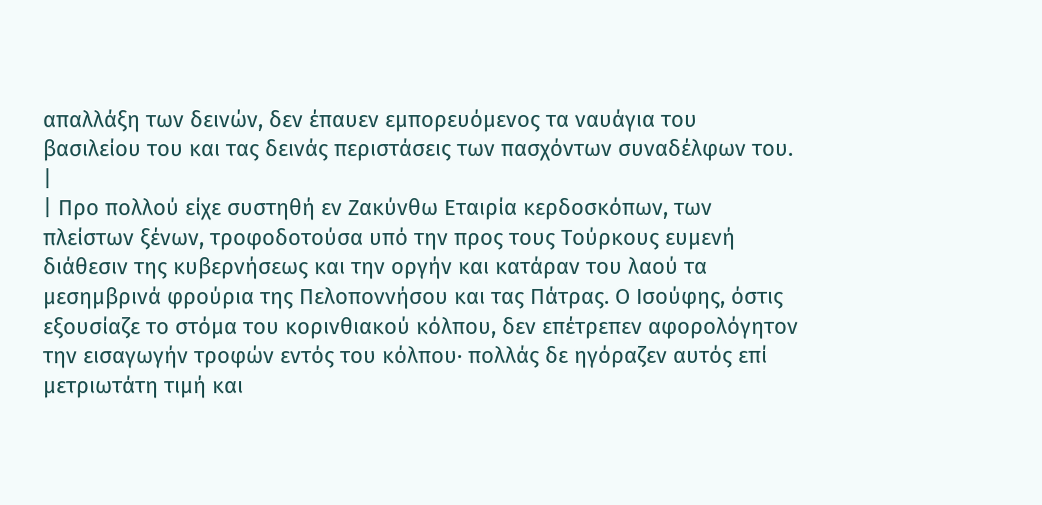απαλλάξη των δεινών, δεν έπαυεν εμπορευόμενος τα ναυάγια του βασιλείου του και τας δεινάς περιστάσεις των πασχόντων συναδέλφων του. |
| Προ πολλού είχε συστηθή εν Ζακύνθω Εταιρία κερδοσκόπων, των πλείστων ξένων, τροφοδοτούσα υπό την προς τους Τούρκους ευμενή διάθεσιν της κυβερνήσεως και την οργήν και κατάραν του λαού τα μεσημβρινά φρούρια της Πελοποννήσου και τας Πάτρας. Ο Ισούφης, όστις εξουσίαζε το στόμα του κορινθιακού κόλπου, δεν επέτρεπεν αφορολόγητον την εισαγωγήν τροφών εντός του κόλπου· πολλάς δε ηγόραζεν αυτός επί μετριωτάτη τιμή και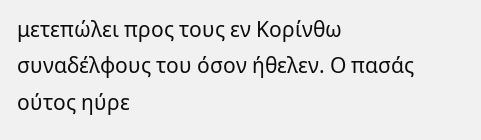μετεπώλει προς τους εν Κορίνθω συναδέλφους του όσον ήθελεν. Ο πασάς ούτος ηύρε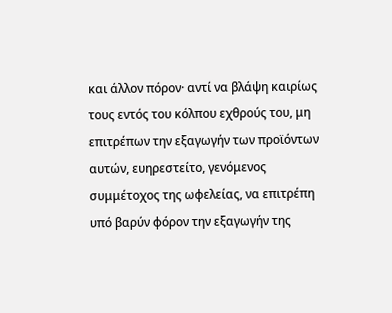και άλλον πόρον· αντί να βλάψη καιρίως τους εντός του κόλπου εχθρούς του, μη επιτρέπων την εξαγωγήν των προϊόντων αυτών, ευηρεστείτο, γενόμενος συμμέτοχος της ωφελείας, να επιτρέπη υπό βαρύν φόρον την εξαγωγήν της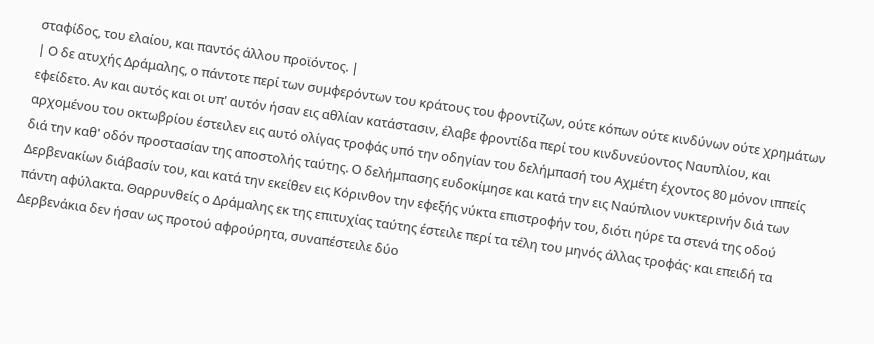σταφίδος, του ελαίου, και παντός άλλου προϊόντος. |
| Ο δε ατυχής Δράμαλης, ο πάντοτε περί των συμφερόντων του κράτους του φροντίζων, ούτε κόπων ούτε κινδύνων ούτε χρημάτων εφείδετο. Αν και αυτός και οι υπ' αυτόν ήσαν εις αθλίαν κατάστασιν, έλαβε φροντίδα περί του κινδυνεύοντος Ναυπλίου, και αρχομένου του οκτωβρίου έστειλεν εις αυτό ολίγας τροφάς υπό την οδηγίαν του δελήμπασή του Αχμέτη έχοντος 80 μόνον ιππείς διά την καθ' οδόν προστασίαν της αποστολής ταύτης. Ο δελήμπασης ευδοκίμησε και κατά την εις Ναύπλιον νυκτερινήν διά των Δερβενακίων διάβασίν του, και κατά την εκείθεν εις Κόρινθον την εφεξής νύκτα επιστροφήν του, διότι ηύρε τα στενά της οδού πάντη αφύλακτα. Θαρρυνθείς ο Δράμαλης εκ της επιτυχίας ταύτης έστειλε περί τα τέλη του μηνός άλλας τροφάς· και επειδή τα Δερβενάκια δεν ήσαν ως προτού αφρούρητα, συναπέστειλε δύο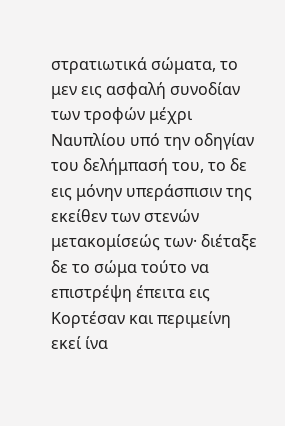στρατιωτικά σώματα, το μεν εις ασφαλή συνοδίαν των τροφών μέχρι Ναυπλίου υπό την οδηγίαν του δελήμπασή του, το δε εις μόνην υπεράσπισιν της εκείθεν των στενών μετακομίσεώς των· διέταξε δε το σώμα τούτο να επιστρέψη έπειτα εις Κορτέσαν και περιμείνη εκεί ίνα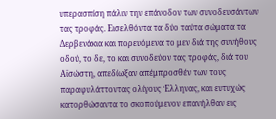υπερασπίση πάλιν την επάνοδον των συνοδευσάντων τας τροφάς. Εισελθόντα τα δύο ταύτα σώματα τα Δερβενάκια και πορευόμενα το μεν διά της συνήθους οδού, το δε, το και συνοδεύον τας τροφάς, διά του Αϊσώστη, απεδίωξαν απέμπροσθέν των τους παραφυλάττοντας ολίγους Έλληνας, και ευτυχώς κατορθώσαντα το σκοπούμενον επανήλθαν εις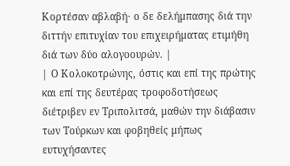Κορτέσαν αβλαβή· ο δε δελήμπασης διά την διττήν επιτυχίαν του επιχειρήματας ετιμήθη διά των δύο αλογοουρών. |
| Ο Κολοκοτρώνης, όστις και επί της πρώτης και επί της δευτέρας τροφοδοτήσεως διέτριβεν εν Τριπολιτσά, μαθών την διάβασιν των Τούρκων και φοβηθείς μήπως ευτυχήσαντες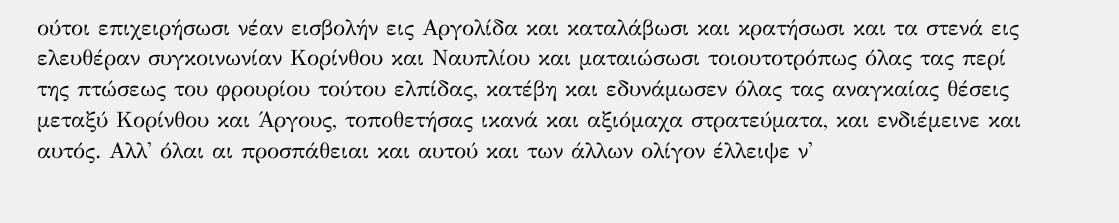ούτοι επιχειρήσωσι νέαν εισβολήν εις Αργολίδα και καταλάβωσι και κρατήσωσι και τα στενά εις ελευθέραν συγκοινωνίαν Κορίνθου και Ναυπλίου και ματαιώσωσι τοιουτοτρόπως όλας τας περί της πτώσεως του φρουρίου τούτου ελπίδας, κατέβη και εδυνάμωσεν όλας τας αναγκαίας θέσεις μεταξύ Κορίνθου και Άργους, τοποθετήσας ικανά και αξιόμαχα στρατεύματα, και ενδιέμεινε και αυτός. Αλλ' όλαι αι προσπάθειαι και αυτού και των άλλων ολίγον έλλειψε ν'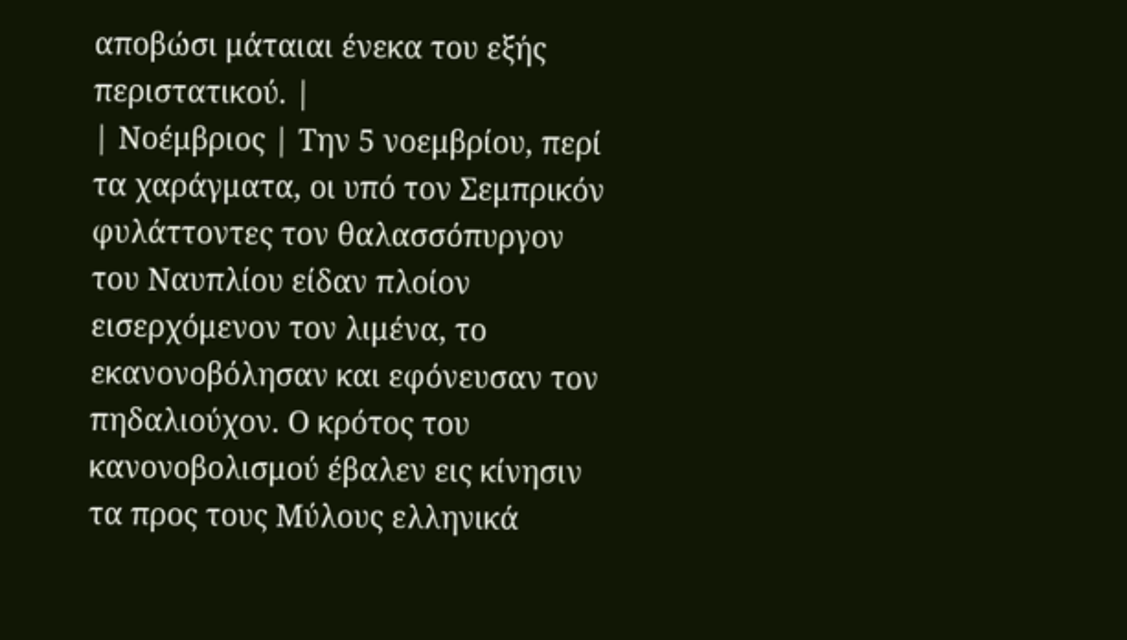αποβώσι μάταιαι ένεκα του εξής περιστατικού. |
| Νοέμβριος | Την 5 νοεμβρίου, περί τα χαράγματα, οι υπό τον Σεμπρικόν φυλάττοντες τον θαλασσόπυργον του Ναυπλίου είδαν πλοίον εισερχόμενον τον λιμένα, το εκανονοβόλησαν και εφόνευσαν τον πηδαλιούχον. Ο κρότος του κανονοβολισμού έβαλεν εις κίνησιν τα προς τους Μύλους ελληνικά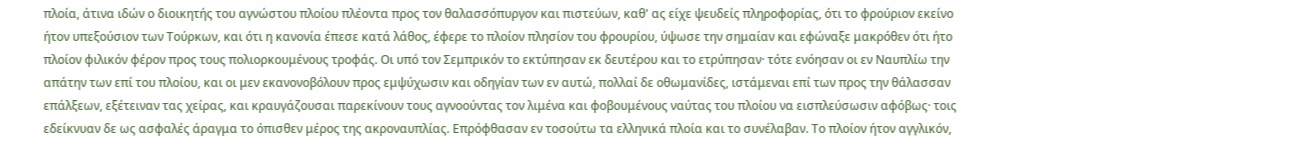πλοία, άτινα ιδών ο διοικητής του αγνώστου πλοίου πλέοντα προς τον θαλασσόπυργον και πιστεύων, καθ' ας είχε ψευδείς πληροφορίας, ότι το φρούριον εκείνο ήτον υπεξούσιον των Τούρκων, και ότι η κανονία έπεσε κατά λάθος, έφερε το πλοίον πλησίον του φρουρίου, ύψωσε την σημαίαν και εφώναξε μακρόθεν ότι ήτο πλοίον φιλικόν φέρον προς τους πολιορκουμένους τροφάς. Οι υπό τον Σεμπρικόν το εκτύπησαν εκ δευτέρου και το ετρύπησαν· τότε ενόησαν οι εν Ναυπλίω την απάτην των επί του πλοίου, και οι μεν εκανονοβόλουν προς εμψύχωσιν και οδηγίαν των εν αυτώ, πολλαί δε οθωμανίδες, ιστάμεναι επί των προς την θάλασσαν επάλξεων, εξέτειναν τας χείρας, και κραυγάζουσαι παρεκίνουν τους αγνοούντας τον λιμένα και φοβουμένους ναύτας του πλοίου να εισπλεύσωσιν αφόβως· τοις εδείκνυαν δε ως ασφαλές άραγμα το όπισθεν μέρος της ακροναυπλίας. Επρόφθασαν εν τοσούτω τα ελληνικά πλοία και το συνέλαβαν. Το πλοίον ήτον αγγλικόν,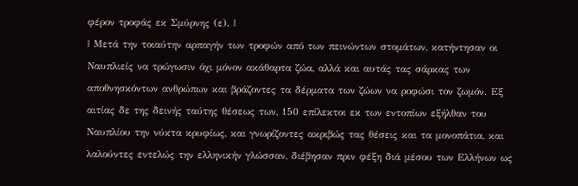φέρον τροφάς εκ Σμύρνης (ε). |
| Μετά την τοιαύτην αρπαγήν των τροφών από των πεινώντων στομάτων, κατήντησαν οι Ναυπλιείς να τρώγωσιν όχι μόνον ακάθαρτα ζώα, αλλά και αυτάς τας σάρκας των αποθνησκόντων ανθρώπων και βράζοντες τα δέρματα των ζώων να ροφώσι τον ζωμόν. Εξ αιτίας δε της δεινής ταύτης θέσεως των, 150 επίλεκτοι εκ των εντοπίων εξήλθαν του Ναυπλίου την νύκτα κρυφίως, και γνωρίζοντες ακριβώς τας θέσεις και τα μονοπάτια, και λαλούντες εντελώς την ελληνικήν γλώσσαν, διέβησαν πριν φέξη διά μέσου των Ελλήνων ως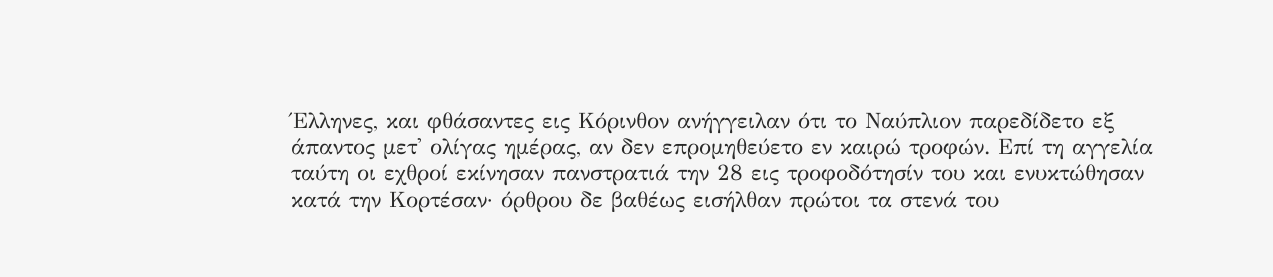Έλληνες, και φθάσαντες εις Κόρινθον ανήγγειλαν ότι το Ναύπλιον παρεδίδετο εξ άπαντος μετ' ολίγας ημέρας, αν δεν επρομηθεύετο εν καιρώ τροφών. Επί τη αγγελία ταύτη οι εχθροί εκίνησαν πανστρατιά την 28 εις τροφοδότησίν του και ενυκτώθησαν κατά την Κορτέσαν· όρθρου δε βαθέως εισήλθαν πρώτοι τα στενά του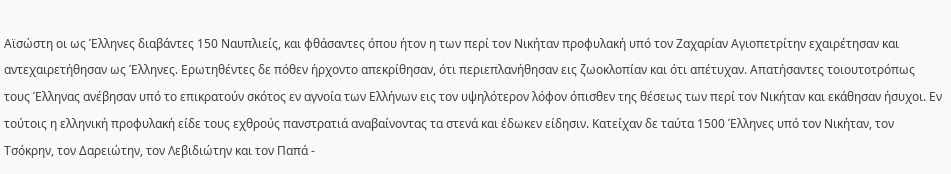Αϊσώστη οι ως Έλληνες διαβάντες 150 Ναυπλιείς, και φθάσαντες όπου ήτον η των περί τον Νικήταν προφυλακή υπό τον Ζαχαρίαν Αγιοπετρίτην εχαιρέτησαν και αντεχαιρετήθησαν ως Έλληνες. Ερωτηθέντες δε πόθεν ήρχοντο απεκρίθησαν, ότι περιεπλανήθησαν εις ζωοκλοπίαν και ότι απέτυχαν. Απατήσαντες τοιουτοτρόπως τους Έλληνας ανέβησαν υπό το επικρατούν σκότος εν αγνοία των Ελλήνων εις τον υψηλότερον λόφον όπισθεν της θέσεως των περί τον Νικήταν και εκάθησαν ήσυχοι. Εν τούτοις η ελληνική προφυλακή είδε τους εχθρούς πανστρατιά αναβαίνοντας τα στενά και έδωκεν είδησιν. Κατείχαν δε ταύτα 1500 Έλληνες υπό τον Νικήταν, τον Τσόκρην, τον Δαρειώτην, τον Λεβιδιώτην και τον Παπά -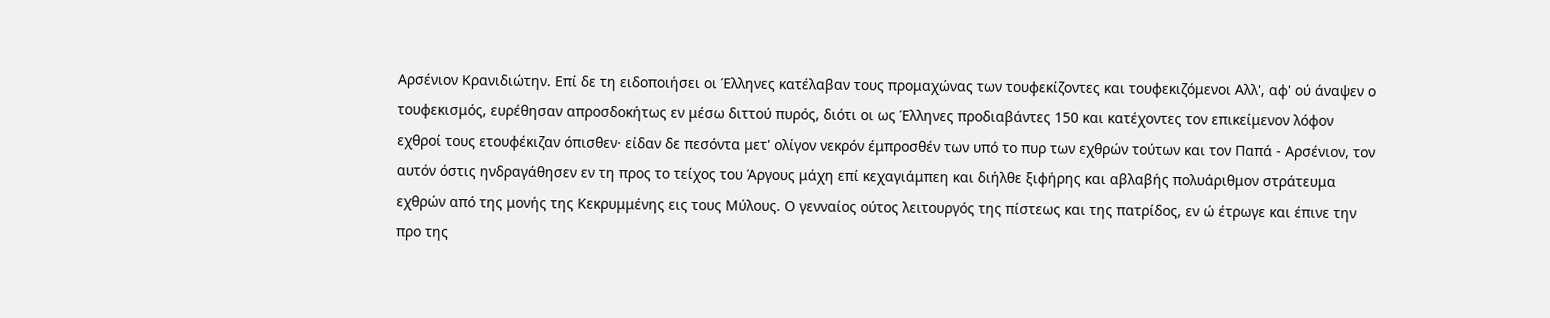Αρσένιον Κρανιδιώτην. Επί δε τη ειδοποιήσει οι Έλληνες κατέλαβαν τους προμαχώνας των τουφεκίζοντες και τουφεκιζόμενοι Αλλ', αφ' ού άναψεν ο τουφεκισμός, ευρέθησαν απροσδοκήτως εν μέσω διττού πυρός, διότι οι ως Έλληνες προδιαβάντες 150 και κατέχοντες τον επικείμενον λόφον εχθροί τους ετουφέκιζαν όπισθεν· είδαν δε πεσόντα μετ' ολίγον νεκρόν έμπροσθέν των υπό το πυρ των εχθρών τούτων και τον Παπά - Αρσένιον, τον αυτόν όστις ηνδραγάθησεν εν τη προς το τείχος του Άργους μάχη επί κεχαγιάμπεη και διήλθε ξιφήρης και αβλαβής πολυάριθμον στράτευμα εχθρών από της μονής της Κεκρυμμένης εις τους Μύλους. Ο γενναίος ούτος λειτουργός της πίστεως και της πατρίδος, εν ώ έτρωγε και έπινε την προ της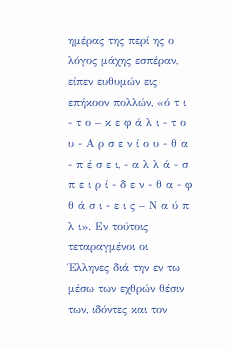ημέρας της περί ης ο λόγος μάχης εσπέραν, είπεν ευθυμών εις επήκοον πολλών, «ό τ ι - τ ο – κ ε φ ά λ ι - τ ο υ - Α ρ σ ε ν ί ο υ - θ α - π έ σ ε ι, - α λ λ ά - σ π ε ι ρ ί - δ ε ν - θ α - φ θ ά σ ι - ε ι ς – Ν α ύ π λ ι». Εν τούτοις τεταραγμένοι οι Έλληνες διά την εν τω μέσω των εχθρών θέσιν των, ιδόντες και τον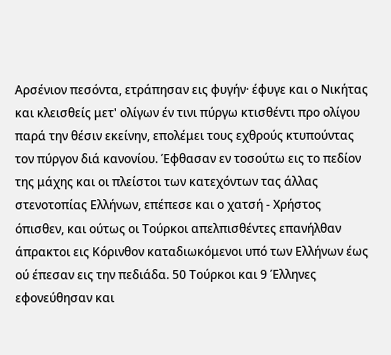Αρσένιον πεσόντα, ετράπησαν εις φυγήν· έφυγε και ο Νικήτας και κλεισθείς μετ' ολίγων έν τινι πύργω κτισθέντι προ ολίγου παρά την θέσιν εκείνην, επολέμει τους εχθρούς κτυπούντας τον πύργον διά κανονίου. Έφθασαν εν τοσούτω εις το πεδίον της μάχης και οι πλείστοι των κατεχόντων τας άλλας στενοτοπίας Ελλήνων, επέπεσε και ο χατσή - Χρήστος όπισθεν, και ούτως οι Τούρκοι απελπισθέντες επανήλθαν άπρακτοι εις Κόρινθον καταδιωκόμενοι υπό των Ελλήνων έως ού έπεσαν εις την πεδιάδα. 50 Τούρκοι και 9 Έλληνες εφονεύθησαν και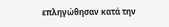επληγώθησαν κατά την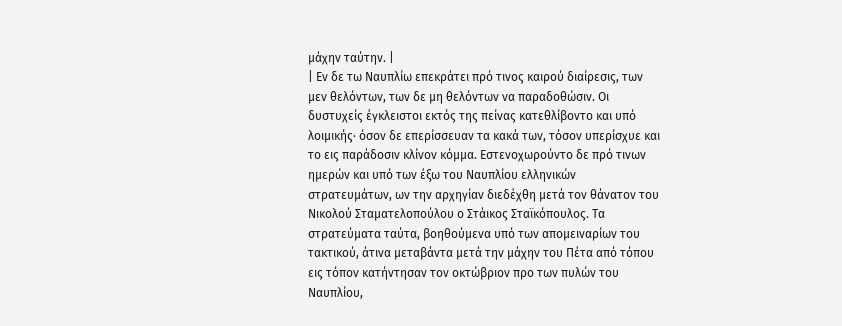μάχην ταύτην. |
| Εν δε τω Ναυπλίω επεκράτει πρό τινος καιρού διαίρεσις, των μεν θελόντων, των δε μη θελόντων να παραδοθώσιν. Οι δυστυχείς έγκλειστοι εκτός της πείνας κατεθλίβοντο και υπό λοιμικής· όσον δε επερίσσευαν τα κακά των, τόσον υπερίσχυε και το εις παράδοσιν κλίνον κόμμα. Εστενοχωρούντο δε πρό τινων ημερών και υπό των έξω του Ναυπλίου ελληνικών στρατευμάτων, ων την αρχηγίαν διεδέχθη μετά τον θάνατον του Νικολού Σταματελοπούλου ο Στάικος Σταϊκόπουλος. Τα στρατεύματα ταύτα, βοηθούμενα υπό των απομειναρίων του τακτικού, άτινα μεταβάντα μετά την μάχην του Πέτα από τόπου εις τόπον κατήντησαν τον οκτώβριον προ των πυλών του Ναυπλίου,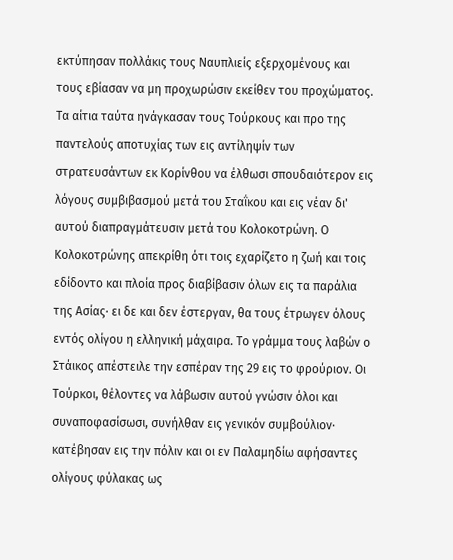εκτύπησαν πολλάκις τους Ναυπλιείς εξερχομένους και τους εβίασαν να μη προχωρώσιν εκείθεν του προχώματος. Τα αίτια ταύτα ηνάγκασαν τους Τούρκους και προ της παντελούς αποτυχίας των εις αντίληψίν των στρατευσάντων εκ Κορίνθου να έλθωσι σπουδαιότερον εις λόγους συμβιβασμού μετά του Σταΐκου και εις νέαν δι' αυτού διαπραγμάτευσιν μετά του Κολοκοτρώνη. Ο Κολοκοτρώνης απεκρίθη ότι τοις εχαρίζετο η ζωή και τοις εδίδοντο και πλοία προς διαβίβασιν όλων εις τα παράλια της Ασίας· ει δε και δεν έστεργαν, θα τους έτρωγεν όλους εντός ολίγου η ελληνική μάχαιρα. Το γράμμα τους λαβών ο Στάικος απέστειλε την εσπέραν της 29 εις το φρούριον. Οι Τούρκοι, θέλοντες να λάβωσιν αυτού γνώσιν όλοι και συναποφασίσωσι, συνήλθαν εις γενικόν συμβούλιον· κατέβησαν εις την πόλιν και οι εν Παλαμηδίω αφήσαντες ολίγους φύλακας ως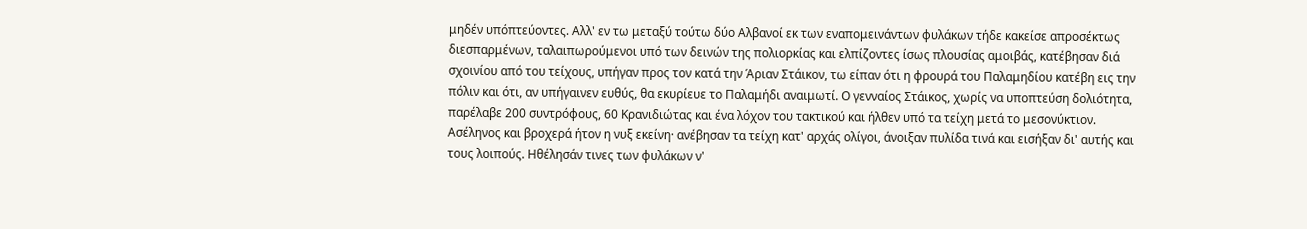μηδέν υπόπτεύοντες. Αλλ' εν τω μεταξύ τούτω δύο Αλβανοί εκ των εναπομεινάντων φυλάκων τήδε κακείσε απροσέκτως διεσπαρμένων, ταλαιπωρούμενοι υπό των δεινών της πολιορκίας και ελπίζοντες ίσως πλουσίας αμοιβάς, κατέβησαν διά σχοινίου από του τείχους, υπήγαν προς τον κατά την Άριαν Στάικον, τω είπαν ότι η φρουρά του Παλαμηδίου κατέβη εις την πόλιν και ότι, αν υπήγαινεν ευθύς, θα εκυρίευε το Παλαμήδι αναιμωτί. Ο γενναίος Στάικος, χωρίς να υποπτεύση δολιότητα, παρέλαβε 200 συντρόφους, 60 Κρανιδιώτας και ένα λόχον του τακτικού και ήλθεν υπό τα τείχη μετά το μεσονύκτιον. Ασέληνος και βροχερά ήτον η νυξ εκείνη· ανέβησαν τα τείχη κατ' αρχάς ολίγοι, άνοιξαν πυλίδα τινά και εισήξαν δι' αυτής και τους λοιπούς. Ηθέλησάν τινες των φυλάκων ν'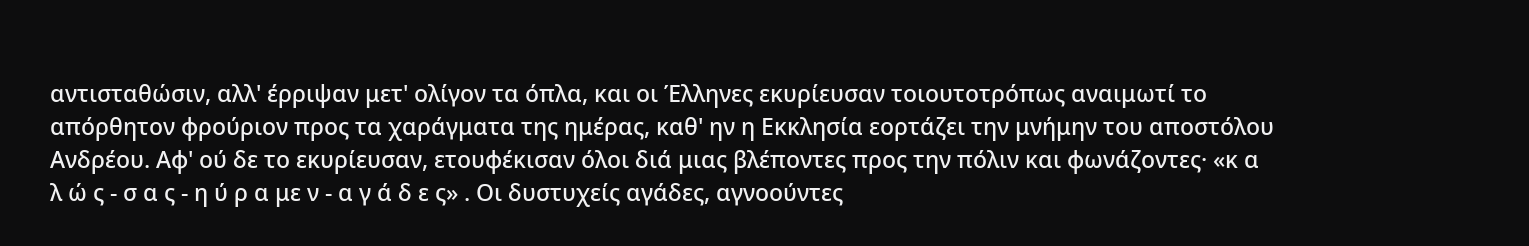αντισταθώσιν, αλλ' έρριψαν μετ' ολίγον τα όπλα, και οι Έλληνες εκυρίευσαν τοιουτοτρόπως αναιμωτί το απόρθητον φρούριον προς τα χαράγματα της ημέρας, καθ' ην η Εκκλησία εορτάζει την μνήμην του αποστόλου Ανδρέου. Αφ' ού δε το εκυρίευσαν, ετουφέκισαν όλοι διά μιας βλέποντες προς την πόλιν και φωνάζοντες· «κ α λ ώ ς - σ α ς - η ύ ρ α με ν - α γ ά δ ε ς» . Οι δυστυχείς αγάδες, αγνοούντες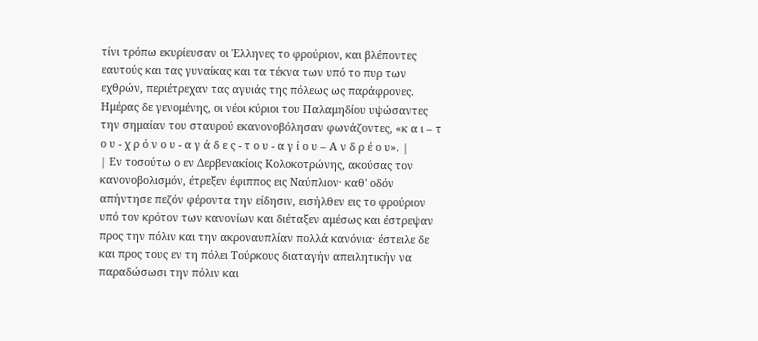τίνι τρόπω εκυρίευσαν οι Έλληνες το φρούριον, και βλέποντες εαυτούς και τας γυναίκας και τα τέκνα των υπό το πυρ των εχθρών, περιέτρεχαν τας αγυιάς της πόλεως ως παράφρονες. Ημέρας δε γενομένης, οι νέοι κύριοι του Παλαμηδίου υψώσαντες την σημαίαν του σταυρού εκανονοβόλησαν φωνάζοντες, «κ α ι – τ ο υ - χ ρ ό ν ο υ - α γ ά δ ε ς - τ ο υ - α γ ί ο υ – Α ν δ ρ έ ο υ». |
| Εν τοσούτω ο εν Δερβενακίοις Κολοκοτρώνης, ακούσας τον κανονοβολισμόν, έτρεξεν έφιππος εις Ναύπλιον· καθ' οδόν απήντησε πεζόν φέροντα την είδησιν, εισήλθεν εις το φρούριον υπό τον κρότον των κανονίων και διέταξεν αμέσως και έστρεψαν προς την πόλιν και την ακροναυπλίαν πολλά κανόνια· έστειλε δε και προς τους εν τη πόλει Τούρκους διαταγήν απειλητικήν να παραδώσωσι την πόλιν και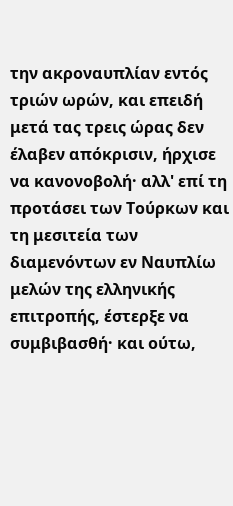την ακροναυπλίαν εντός τριών ωρών, και επειδή μετά τας τρεις ώρας δεν έλαβεν απόκρισιν, ήρχισε να κανονοβολή· αλλ' επί τη προτάσει των Τούρκων και τη μεσιτεία των διαμενόντων εν Ναυπλίω μελών της ελληνικής επιτροπής, έστερξε να συμβιβασθή· και ούτω,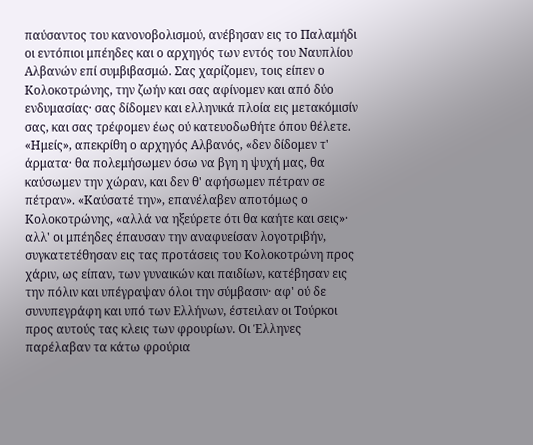παύσαντος του κανονοβολισμού, ανέβησαν εις το Παλαμήδι οι εντόπιοι μπέηδες και ο αρχηγός των εντός του Ναυπλίου Αλβανών επί συμβιβασμώ. Σας χαρίζομεν, τοις είπεν ο Κολοκοτρώνης, την ζωήν και σας αφίνομεν και από δύο ενδυμασίας· σας δίδομεν και ελληνικά πλοία εις μετακόμισίν σας, και σας τρέφομεν έως ού κατευοδωθήτε όπου θέλετε. «Ημείς», απεκρίθη ο αρχηγός Αλβανός, «δεν δίδομεν τ' άρματα· θα πολεμήσωμεν όσω να βγη η ψυχή μας, θα καύσωμεν την χώραν, και δεν θ' αφήσωμεν πέτραν σε πέτραν». «Καύσατέ την», επανέλαβεν αποτόμως ο Κολοκοτρώνης, «αλλά να ηξεύρετε ότι θα καήτε και σεις»· αλλ' οι μπέηδες έπαυσαν την αναφυείσαν λογοτριβήν, συγκατετέθησαν εις τας προτάσεις του Κολοκοτρώνη προς χάριν, ως είπαν, των γυναικών και παιδίων, κατέβησαν εις την πόλιν και υπέγραψαν όλοι την σύμβασιν· αφ' ού δε συνυπεγράφη και υπό των Ελλήνων, έστειλαν οι Τούρκοι προς αυτούς τας κλεις των φρουρίων. Οι Έλληνες παρέλαβαν τα κάτω φρούρια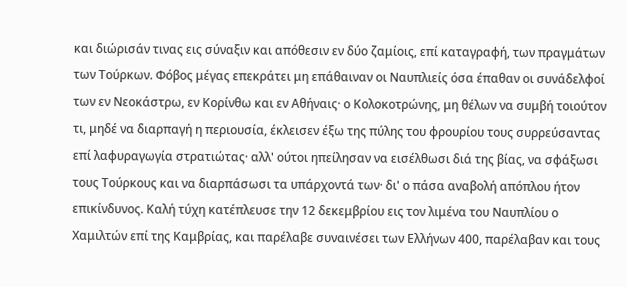και διώρισάν τινας εις σύναξιν και απόθεσιν εν δύο ζαμίοις, επί καταγραφή, των πραγμάτων των Τούρκων. Φόβος μέγας επεκράτει μη επάθαιναν οι Ναυπλιείς όσα έπαθαν οι συνάδελφοί των εν Νεοκάστρω, εν Κορίνθω και εν Αθήναις· ο Κολοκοτρώνης, μη θέλων να συμβή τοιούτον τι, μηδέ να διαρπαγή η περιουσία, έκλεισεν έξω της πύλης του φρουρίου τους συρρεύσαντας επί λαφυραγωγία στρατιώτας· αλλ' ούτοι ηπείλησαν να εισέλθωσι διά της βίας, να σφάξωσι τους Τούρκους και να διαρπάσωσι τα υπάρχοντά των· δι' ο πάσα αναβολή απόπλου ήτον επικίνδυνος. Καλή τύχη κατέπλευσε την 12 δεκεμβρίου εις τον λιμένα του Ναυπλίου ο Χαμιλτών επί της Καμβρίας, και παρέλαβε συναινέσει των Ελλήνων 400, παρέλαβαν και τους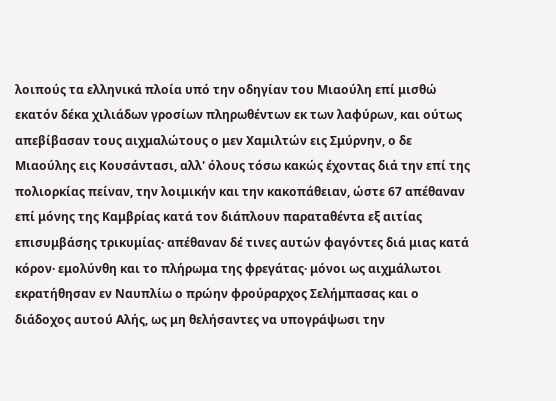λοιπούς τα ελληνικά πλοία υπό την οδηγίαν του Μιαούλη επί μισθώ εκατόν δέκα χιλιάδων γροσίων πληρωθέντων εκ των λαφύρων, και ούτως απεβίβασαν τους αιχμαλώτους ο μεν Χαμιλτών εις Σμύρνην, ο δε Μιαούλης εις Κουσάντασι, αλλ' όλους τόσω κακώς έχοντας διά την επί της πολιορκίας πείναν, την λοιμικήν και την κακοπάθειαν, ώστε 67 απέθαναν επί μόνης της Καμβρίας κατά τον διάπλουν παραταθέντα εξ αιτίας επισυμβάσης τρικυμίας· απέθαναν δέ τινες αυτών φαγόντες διά μιας κατά κόρον· εμολύνθη και το πλήρωμα της φρεγάτας· μόνοι ως αιχμάλωτοι εκρατήθησαν εν Ναυπλίω ο πρώην φρούραρχος Σελήμπασας και ο διάδοχος αυτού Αλής, ως μη θελήσαντες να υπογράψωσι την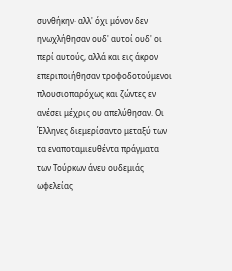συνθήκην· αλλ' όχι μόνον δεν ηνωχλήθησαν ουδ' αυτοί ουδ' οι περί αυτούς, αλλά και εις άκρον επεριποιήθησαν τροφοδοτούμενοι πλουσιοπαρόχως και ζώντες εν ανέσει μέχρις ου απελύθησαν. Οι Έλληνες διεμερίσαντο μεταξύ των τα εναποταμιευθέντα πράγματα των Τούρκων άνευ ουδεμιάς ωφελείας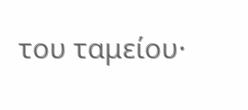του ταμείου·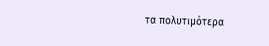τα πολυτιμότερα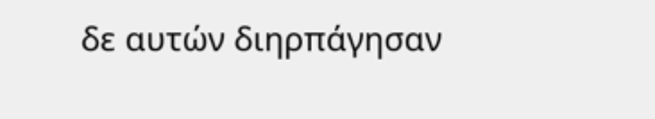δε αυτών διηρπάγησαν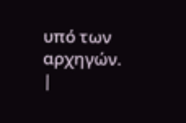υπό των αρχηγών. |